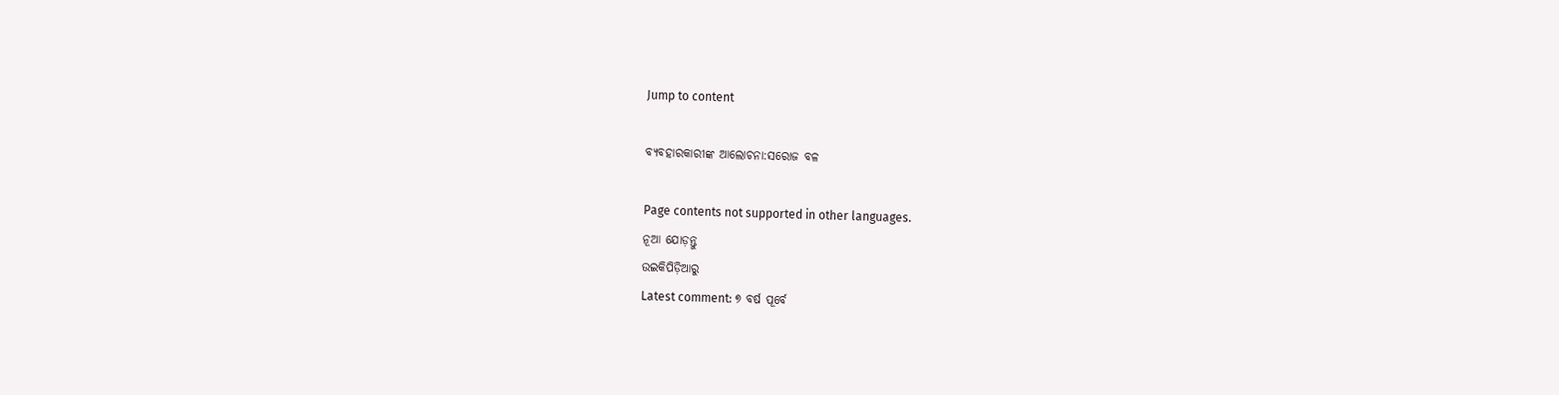Jump to content

ବ୍ୟବହାରକାରୀଙ୍କ ଆଲୋଚନା:ସରୋଜ ବଳ

Page contents not supported in other languages.
ନୂଆ ଯୋଡ଼ନ୍ତୁ
ଉଇକିପିଡ଼ିଆ‌ରୁ
Latest comment: ୭ ବର୍ଷ ପୂର୍ବେ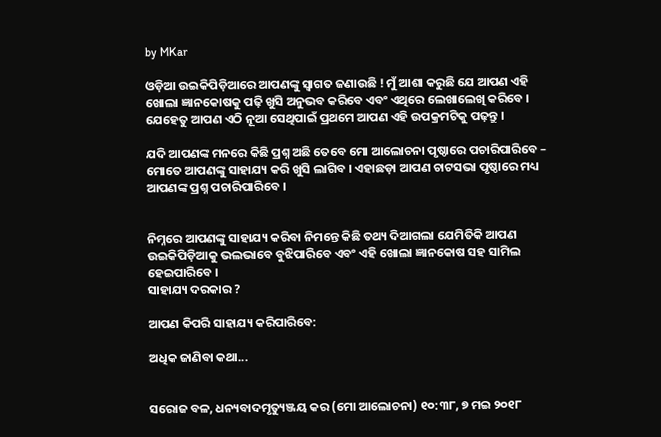by MKar

ଓଡ଼ିଆ ଉଇକିପିଡ଼ିଆରେ ଆପଣଙ୍କୁ ସ୍ଵାଗତ ଜଣାଉଛି ! ମୁଁ ଆଶା କରୁଛି ଯେ ଆପଣ ଏହି ଖୋଲା ଜ୍ଞାନକୋଷକୁ ପଢ଼ି ଖୁସି ଅନୁଭବ କରିବେ ଏବଂ ଏଥିରେ ଲେଖାଲେଖି କରିବେ । ଯେହେତୁ ଆପଣ ଏଠି ନୂଆ ସେଥିପାଇଁ ପ୍ରଥମେ ଆପଣ ଏହି ଉପକ୍ରମଟିକୁ ପଢ଼ନ୍ତୁ ।

ଯଦି ଆପଣଙ୍କ ମନରେ କିଛି ପ୍ରଶ୍ନ ଅଛି ତେବେ ମୋ ଆଲୋଚନା ପୃଷ୍ଠାରେ ପଚାରିପାରିବେ – ମୋତେ ଆପଣଙ୍କୁ ସାହାଯ୍ୟ କରି ଖୁସି ଲାଗିବ । ଏହାଛଡ଼ା ଆପଣ ଚାଟସଭା ପୃଷ୍ଠାରେ ମଧ୍ୟ ଆପଣଙ୍କ ପ୍ରଶ୍ନ ପଚାରିପାରିବେ ।


ନିମ୍ନରେ ଆପଣଙ୍କୁ ସାହାଯ୍ୟ କରିବା ନିମନ୍ତେ କିଛି ତଥ୍ୟ ଦିଆଗଲା ଯେମିତିକି ଆପଣ ଉଇକିପିଡ଼ିଆକୁ ଭଲଭାବେ ବୁଝିପାରିବେ ଏବଂ ଏହି ଖୋଲା ଜ୍ଞାନକୋଷ ସହ ସାମିଲ ହେଇପାରିବେ ।
ସାହାଯ୍ୟ ଦରକାର ?

ଆପଣ କିପରି ସାହାଯ୍ୟ କରିପାରିବେ:

ଅଧିକ ଜାଣିବା କଥା...


ସରୋଜ ବଳ, ଧନ୍ୟବାଦମୃତ୍ୟୁଞ୍ଜୟ କର (ମୋ ଆଲୋଚନା) ୧୦:୩୮, ୭ ମଇ ୨୦୧୮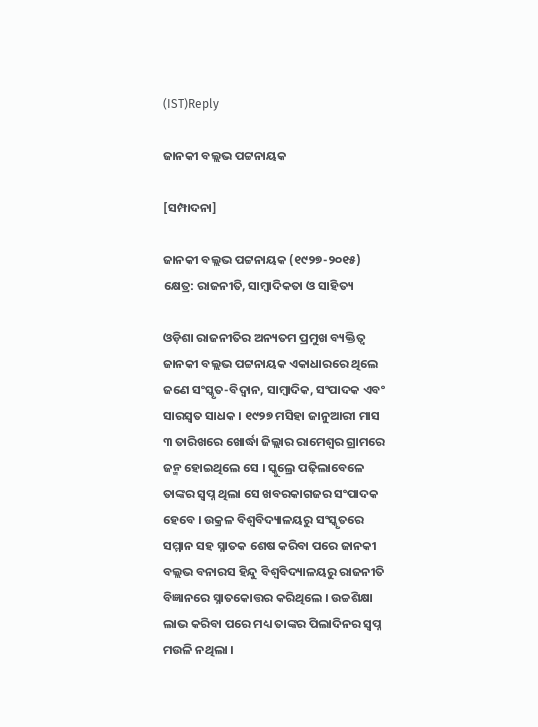(IST)Reply

ଜାନକୀ ବଲ୍ଲଭ ପଟ୍ଟନାୟକ

[ସମ୍ପାଦନା]

ଜାନକୀ ବଲ୍ଲଭ ପଟ୍ଟନାୟକ (୧୯୨୭-୨୦୧୫) କ୍ଷେତ୍ର: ରାଜନୀତି, ସାମ୍ବାଦିକତା ଓ ସାହିତ୍ୟ

ଓଡ଼ିଶା ରାଜନୀତିର ଅନ୍ୟତମ ପ୍ରମୁଖ ବ୍ୟକ୍ତିତ୍ୱ ଜାନକୀ ବଲ୍ଲଭ ପଟ୍ଟନାୟକ ଏକାଧାରରେ ଥିଲେ ଜଣେ ସଂସ୍କୃତ-ବିଦ୍ୱାନ, ସାମ୍ବାଦିକ, ସଂପାଦକ ଏବଂ ସାରସ୍ୱତ ସାଧକ । ୧୯୨୭ ମସିହା ଜାନୁଆରୀ ମାସ ୩ ତାରିଖରେ ଖୋର୍ଦ୍ଧା ଜିଲ୍ଲାର ରାମେଶ୍ୱର ଗ୍ରାମରେ ଜନ୍ମ ହୋଇଥିଲେ ସେ । ସ୍କୁଲ୍ରେ ପଢ଼ିଲାବେଳେ ତାଙ୍କର ସ୍ୱପ୍ନ ଥିଲା ସେ ଖବରକାଗଜର ସଂପାଦକ ହେବେ । ଉକ୍ରଳ ବିଶ୍ୱବିଦ୍ୟାଳୟରୁ ସଂସ୍କୃତରେ ସମ୍ମାନ ସହ ସ୍ନାତକ ଶେଷ କରିବା ପରେ ଜାନକୀ ବଲ୍ଲଭ ବନାରସ ହିନ୍ଦୁ ବିଶ୍ୱବିଦ୍ୟାଳୟରୁ ରାଜନୀତି ବିଜ୍ଞାନରେ ସ୍ନାତକୋତ୍ତର କରିଥିଲେ । ଉଚ୍ଚଶିକ୍ଷା ଲାଭ କରିବା ପରେ ମଧ୍ୟ ତାଙ୍କର ପିଲାଦିନର ସ୍ୱପ୍ନ ମଉଳି ନଥିଲା ।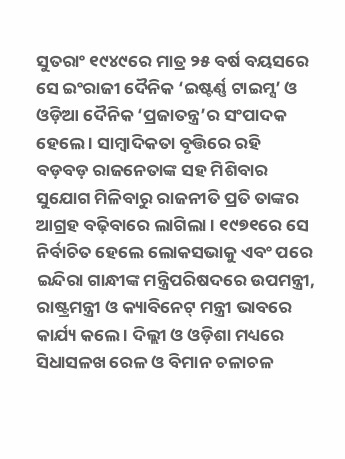ସୁତରାଂ ୧୯୪୯ରେ ମାତ୍ର ୨୫ ବର୍ଷ ବୟସରେ ସେ ଇଂରାଜୀ ଦୈନିକ ‘ଇଷ୍ଟର୍ଣ୍ଣ ଟାଇମ୍ସ’ ଓ ଓଡ଼ିଆ ଦୈନିକ ‘ପ୍ରଜାତନ୍ତ୍ର’ର ସଂପାଦକ ହେଲେ । ସାମ୍ବାଦିକତା ବୃତ୍ତିରେ ରହି ବଡ଼ବଡ଼ ରାଜନେତାଙ୍କ ସହ ମିଶିବାର ସୁଯୋଗ ମିଳିବାରୁ ରାଜନୀତି ପ୍ରତି ତାଙ୍କର ଆଗ୍ରହ ବଢ଼ିବାରେ ଲାଗିଲା । ୧୯୭୧ରେ ସେ ନିର୍ବାଚିତ ହେଲେ ଲୋକସଭାକୁ ଏବଂ ପରେ ଇନ୍ଦିରା ଗାନ୍ଧୀଙ୍କ ମନ୍ତ୍ରିପରିଷଦରେ ଉପମନ୍ତ୍ରୀ, ରାଷ୍ଟ୍ରମନ୍ତ୍ରୀ ଓ କ୍ୟାବିନେଟ୍ ମନ୍ତ୍ରୀ ଭାବରେ କାର୍ଯ୍ୟ କଲେ । ଦିଲ୍ଲୀ ଓ ଓଡ଼ିଶା ମଧ୍ୟରେ ସିଧାସଳଖ ରେଳ ଓ ବିମାନ ଚଳାଚଳ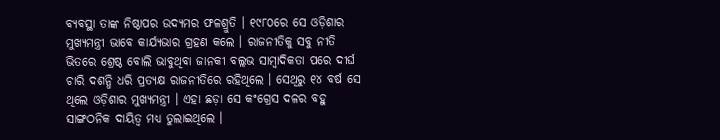ବ୍ୟବସ୍ଥା ତାଙ୍କ ନିଷ୍ଠାପର ଉଦ୍ୟମର ଫଳଶ୍ରୁତି । ୧୯୮୦ରେ ସେ ଓଡ଼ିଶାର ମୁଖ୍ୟମନ୍ତ୍ରୀ ଭାବେ କାର୍ଯ୍ୟଭାର ଗ୍ରହଣ କଲେ । ରାଜନୀତିକୁ ସବୁ ନୀତି ଭିତରେ ଶ୍ରେଷ୍ଠ ବୋଲି ଭାବୁଥିବା ଜାନକୀ ବଲ୍ଲଭ ସାମ୍ବାଦିକତା ପରେ ଦୀର୍ଘ ଚାରି ଦଶନ୍ଧି ଧରି ପ୍ରତ୍ୟକ୍ଷ ରାଜନୀତିରେ ରହିଥିଲେ । ସେଥିରୁ ୧୪ ବର୍ଷ ସେ ଥିଲେ ଓଡ଼ିଶାର ମୁଖ୍ୟମନ୍ତ୍ରୀ । ଏହା ଛଡ଼ା ସେ କଂଗ୍ରେସ ଦଳର ବହୁ ସାଙ୍ଗଠନିକ ଦାୟିତ୍ୱ ମଧ୍ୟ ତୁଲାଇଥିଲେ ।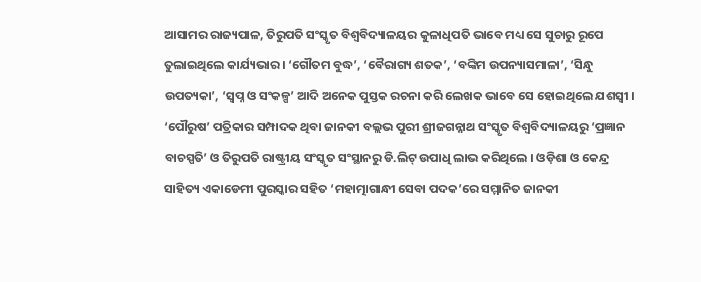ଆସାମର ରାଜ୍ୟପାଳ, ତିରୁପତି ସଂସ୍କୃତ ବିଶ୍ୱବିଦ୍ୟାଳୟର କୁଳାଧିପତି ଭାବେ ମଧ୍ୟ ସେ ସୁଚାରୁ ରୂପେ ତୁଲାଇଥିଲେ କାର୍ଯ୍ୟଭାର । ‘ଗୌତମ ବୁଦ୍ଧ’, ‘ବୈରାଗ୍ୟ ଶତକ’, ‘ବଙ୍କିମ ଉପନ୍ୟାସମାଳା’, ‘ସିନ୍ଧୁ ଉପତ୍ୟକା’, ‘ସ୍ୱପ୍ନ ଓ ସଂକଳ୍ପ’ ଆଦି ଅନେକ ପୁସ୍ତକ ରଚନା କରି ଲେଖକ ଭାବେ ସେ ହୋଇଥିଲେ ଯଶସ୍ୱୀ । ‘ପୌରୁଷ’ ପତ୍ରିକାର ସମ୍ପାଦକ ଥିବା ଜାନକୀ ବଲ୍ଲଭ ପୁରୀ ଶ୍ରୀଜଗନ୍ନାଥ ସଂସ୍କୃତ ବିଶ୍ୱବିଦ୍ୟାଳୟରୁ ‘ପ୍ରଜ୍ଞାନ ବାଚସ୍ପତି’ ଓ ତିରୁପତି ରାଷ୍ଟ୍ରୀୟ ସଂସ୍କୃତ ସଂସ୍ଥାନରୁ ଡି.ଲିଟ୍ ଉପାଧି ଲାଭ କରିଥିଲେ । ଓଡ଼ିଶା ଓ କେନ୍ଦ୍ର ସାହିତ୍ୟ ଏକାଡେମୀ ପୁରସ୍କାର ସହିତ ‘ମହାତ୍ମାଗାନ୍ଧୀ ସେବା ପଦକ’ରେ ସମ୍ମାନିତ ଜାନକୀ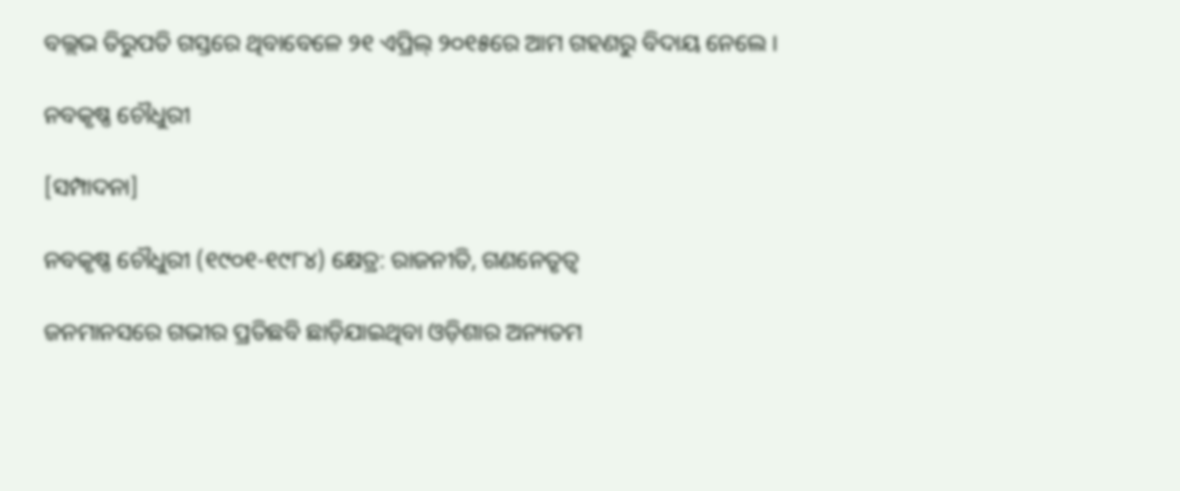ବଲ୍ଲଭ ତିରୁପତି ଗସ୍ତରେ ଥିବାବେଳେ ୨୧ ଏପ୍ରିଲ୍ ୨୦୧୫ରେ ଆମ ଗହଣରୁ ବିଦାୟ ନେଲେ ।

ନବକୃଷ୍ଣ ଚୌଧୁରୀ

[ସମ୍ପାଦନା]

ନବକୃଷ୍ଣ ଚୌଧୁରୀ (୧୯୦୧-୧୯୮୪) କ୍ଷେତ୍ର: ରାଜନୀତି, ଗଣନେତୃତ୍ୱ

ଜନମାନସରେ ଗଭୀର ପ୍ରତିଛବି ଛାଡ଼ିଯାଇଥିବା ଓଡ଼ିଶାର ଅନ୍ୟତମ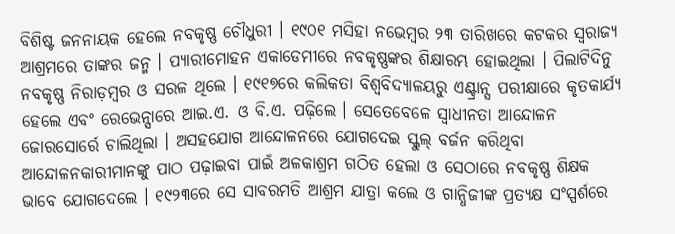ବିଶିଷ୍ଟ ଜନନାୟକ ହେଲେ ନବକୃଷ୍ଣ ଚୌଧୁରୀ । ୧୯୦୧ ମସିହା ନଭେମ୍ବର ୨୩ ତାରିଖରେ କଟକର ସ୍ୱରାଜ୍ୟ ଆଶ୍ରମରେ ତାଙ୍କର ଜନ୍ମ । ପ୍ୟାରୀମୋହନ ଏକାଡେମୀରେ ନବକୃଷ୍ଣଙ୍କର ଶିକ୍ଷାରମ୍ଭ ହୋଇଥିଲା । ପିଲାଟିଦିନୁ ନବକୃଷ୍ଣ ନିରାଡ଼ମ୍ବର ଓ ସରଳ ଥିଲେ । ୧୯୧୭ରେ କଲିକତା ବିଶ୍ୱବିଦ୍ୟାଳୟରୁ ଏଣ୍ଟ୍ରାନ୍ସ ପରୀକ୍ଷାରେ କୃତକାର୍ଯ୍ୟ ହେଲେ ଏବଂ ରେଭେନ୍ସାରେ ଆଇ.ଏ. ଓ ବି.ଏ. ପଢ଼ିଲେ । ସେତେବେଳେ ସ୍ୱାଧୀନତା ଆନ୍ଦୋଳନ ଜୋରସୋର୍ରେ ଚାଲିଥିଲା । ଅସହଯୋଗ ଆନ୍ଦୋଳନରେ ଯୋଗଦେଇ ସ୍କୁଲ୍ ବର୍ଜନ କରିଥିବା ଆନ୍ଦୋଳନକାରୀମାନଙ୍କୁ ପାଠ ପଢ଼ାଇବା ପାଇଁ ଅଳକାଶ୍ରମ ଗଠିତ ହେଲା ଓ ସେଠାରେ ନବକୃଷ୍ଣ ଶିକ୍ଷକ ଭାବେ ଯୋଗଦେଲେ । ୧୯୨୩ରେ ସେ ସାବରମତି ଆଶ୍ରମ ଯାତ୍ରା କଲେ ଓ ଗାନ୍ଧିଜୀଙ୍କ ପ୍ରତ୍ୟକ୍ଷ ସଂସ୍ପର୍ଶରେ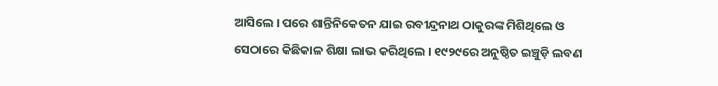ଆସିଲେ । ପରେ ଶାନ୍ତିନିକେତନ ଯାଇ ରବୀନ୍ଦ୍ରନାଥ ଠାକୁରଙ୍କ ମିଶିଥିଲେ ଓ ସେଠାରେ କିଛିକାଳ ଶିକ୍ଷା ଲାଭ କରିଥିଲେ । ୧୯୨୯ରେ ଅନୁଷ୍ଠିତ ଇଞ୍ଚୁଡ଼ି ଲବଣ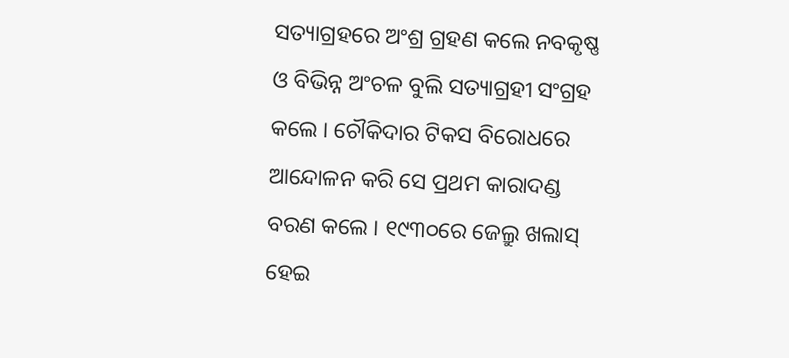ସତ୍ୟାଗ୍ରହରେ ଅଂଶ୍ର ଗ୍ରହଣ କଲେ ନବକୃଷ୍ଣ ଓ ବିଭିନ୍ନ ଅଂଚଳ ବୁଲି ସତ୍ୟାଗ୍ରହୀ ସଂଗ୍ରହ କଲେ । ଚୌକିଦାର ଟିକସ ବିରୋଧରେ ଆନ୍ଦୋଳନ କରି ସେ ପ୍ରଥମ କାରାଦଣ୍ଡ ବରଣ କଲେ । ୧୯୩୦ରେ ଜେଲ୍ରୁ ଖଲାସ୍ ହେଇ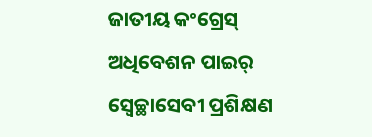ଜାତୀୟ କଂଗ୍ରେସ୍ ଅଧିବେଶନ ପାଇର୍ ସ୍ୱେଚ୍ଛାସେବୀ ପ୍ରଶିକ୍ଷଣ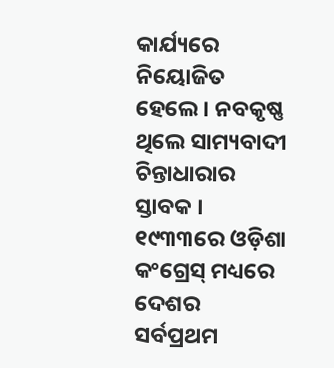କାର୍ଯ୍ୟରେ ନିୟୋଜିତ ହେଲେ । ନବକୃଷ୍ଣ ଥିଲେ ସାମ୍ୟବାଦୀ ଚିନ୍ତାଧାରାର ସ୍ତାବକ । ୧୯୩୩ରେ ଓଡ଼ିଶା କଂଗ୍ରେସ୍ ମଧ୍ୟରେ ଦେଶର ସର୍ବପ୍ରଥମ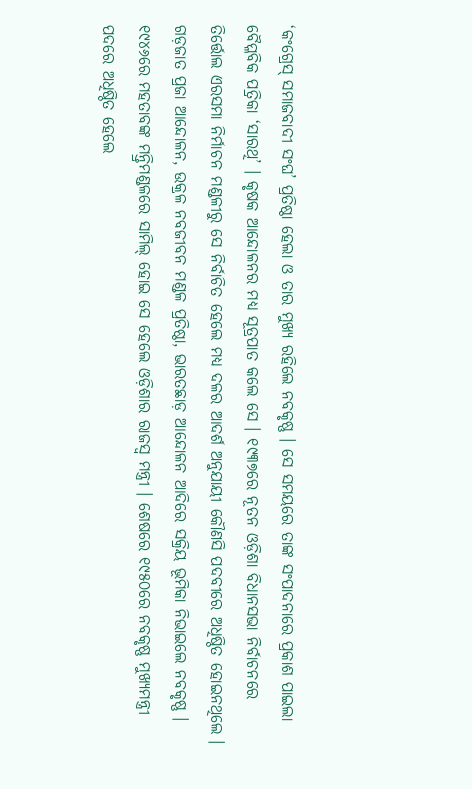‘କଂଗ୍ରେସ୍ ସମାଜବାଦୀ ସଂଘ’ ପ୍ରତିଷ୍ଠା ହେଲା ଓ ତାର ମୁଖ୍ୟ ରହିଲେ ନବକୃଷ୍ଣ । ସେ ସମୟରେ ତାଙ୍କ ସଂପାଦନାରେ ପ୍ରକାଶ ପାଇଲା ବୈପ୍ଳବିକ ପତ୍ରିକା ‘ସାରଥି’ । କୃଷକ ଆନ୍ଦୋଳନର ମଧ୍ୟ ସୂତ୍ରପାତ କଲେ ସେ । ୧୯୩୭ରେ ନୂତନ ଓଡ଼ିଶା ବିଧାନସଭା ନିର୍ବାଚନରେ ତିର୍ତ୍ତୋଲ ଏରସମା ନିର୍ମାଚନ ମଣ୍ଡଳୀରୁ ସେ ନିର୍ବାଚିତ ହେଲେ ମଧ୍ୟ ଦଳର ଆଦର୍ଶ ଅନୁଯାୟୀ କୌଣସି ପଦବୀରେ ଅଧିଷ୍ଠିତ ହୋଇନଥିଲେ । ଗଡ଼ଜାତ ପ୍ରଜା ଆନ୍ଦୋଳନ, ଉକ୍ରଳ ନବଜୀବନ ମଣ୍ଡଳ ପ୍ରତିଷ୍ଠା, ଭାରତଛାଡ଼ ଆନ୍ଦୋଳନ ଆଦିରେ ସକ୍ରିୟ ଭୂମିକା ନିଭାଇଲେ ନବକୃଷ୍ଣ । ୧୯୪୬ରେ ମହତାବଙ୍କ ମନ୍ତ୍ରିମଣ୍ଡଳରେ ସାମିଲ୍ ହୋଇ ସେ ହେଲେ ଓଡ଼ିଶାର ରାଜସ୍ୱ ମନ୍ତ୍ରୀ । ଶେଷରେ ୧୯୫୦ରେ ନବକୃଷ୍ଣ ମୁଖ୍ୟମନ୍ତ୍ରୀ ପଦରେ ଅଧିଷ୍ଠିତ ହେଲେ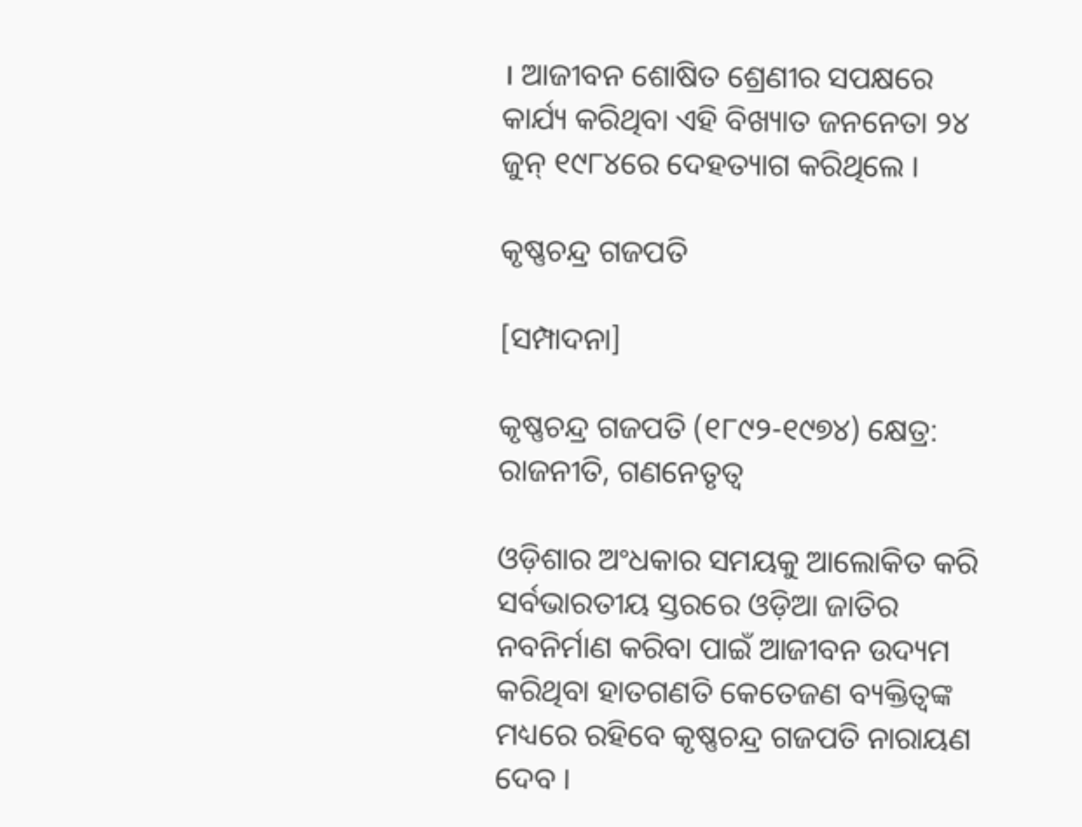। ଆଜୀବନ ଶୋଷିତ ଶ୍ରେଣୀର ସପକ୍ଷରେ କାର୍ଯ୍ୟ କରିଥିବା ଏହି ବିଖ୍ୟାତ ଜନନେତା ୨୪ ଜୁନ୍ ୧୯୮୪ରେ ଦେହତ୍ୟାଗ କରିଥିଲେ ।

କୃଷ୍ଣଚନ୍ଦ୍ର ଗଜପତି

[ସମ୍ପାଦନା]

କୃଷ୍ଣଚନ୍ଦ୍ର ଗଜପତି (୧୮୯୨-୧୯୭୪) କ୍ଷେତ୍ର: ରାଜନୀତି, ଗଣନେତୃତ୍ୱ

ଓଡ଼ିଶାର ଅଂଧକାର ସମୟକୁ ଆଲୋକିତ କରି ସର୍ବଭାରତୀୟ ସ୍ତରରେ ଓଡ଼ିଆ ଜାତିର ନବନିର୍ମାଣ କରିବା ପାଇଁ ଆଜୀବନ ଉଦ୍ୟମ କରିଥିବା ହାତଗଣତି କେତେଜଣ ବ୍ୟକ୍ତିତ୍ୱଙ୍କ ମଧ୍ୟରେ ରହିବେ କୃଷ୍ଣଚନ୍ଦ୍ର ଗଜପତି ନାରାୟଣ ଦେବ ।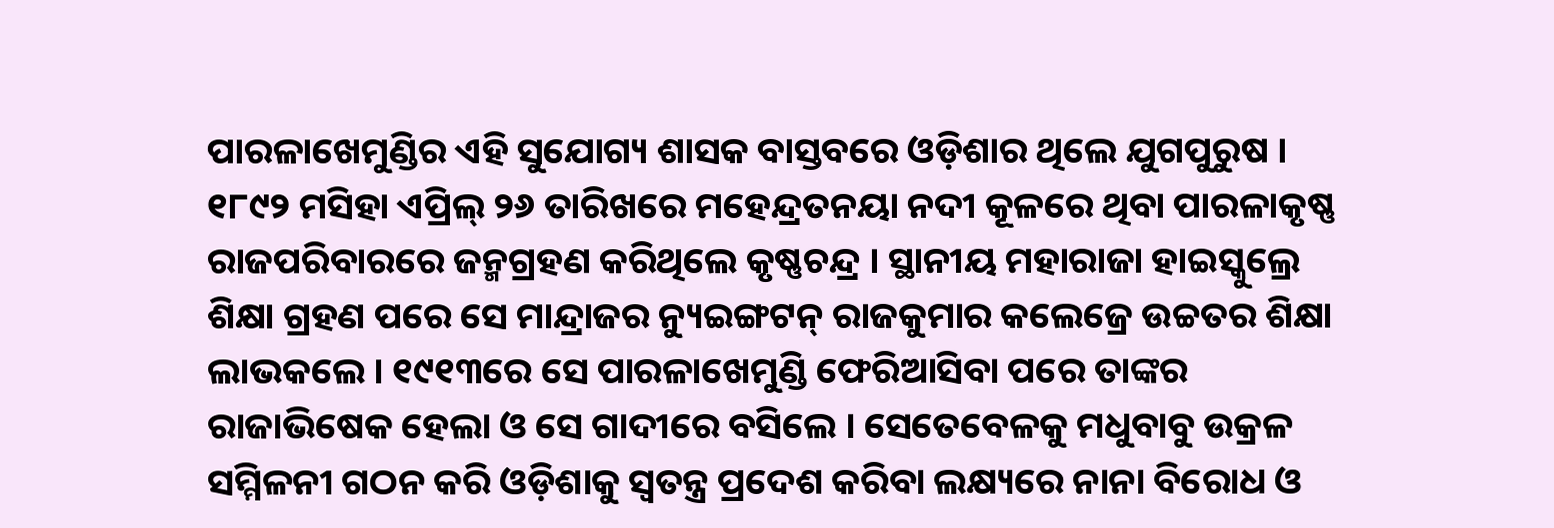ପାରଳାଖେମୁଣ୍ଡିର ଏହି ସୁଯୋଗ୍ୟ ଶାସକ ବାସ୍ତବରେ ଓଡ଼ିଶାର ଥିଲେ ଯୁଗପୁରୁଷ । ୧୮୯୨ ମସିହା ଏପ୍ରିଲ୍ ୨୬ ତାରିଖରେ ମହେନ୍ଦ୍ରତନୟା ନଦୀ କୂଳରେ ଥିବା ପାରଳାକୃଷ୍ଣ ରାଜପରିବାରରେ ଜନ୍ମଗ୍ରହଣ କରିଥିଲେ କୃଷ୍ଣଚନ୍ଦ୍ର । ସ୍ଥାନୀୟ ମହାରାଜା ହାଇସ୍କୁଲ୍ରେ ଶିକ୍ଷା ଗ୍ରହଣ ପରେ ସେ ମାନ୍ଦ୍ରାଜର ନ୍ୟୁଇଙ୍ଗଟନ୍ ରାଜକୁମାର କଲେଜ୍ରେ ଉଚ୍ଚତର ଶିକ୍ଷା ଲାଭକଲେ । ୧୯୧୩ରେ ସେ ପାରଳାଖେମୁଣ୍ଡି ଫେରିଆସିବା ପରେ ତାଙ୍କର ରାଜାଭିଷେକ ହେଲା ଓ ସେ ଗାଦୀରେ ବସିଲେ । ସେତେବେଳକୁ ମଧୁବାବୁ ଉକ୍ରଳ ସମ୍ମିଳନୀ ଗଠନ କରି ଓଡ଼ିଶାକୁ ସ୍ୱତନ୍ତ୍ର ପ୍ରଦେଶ କରିବା ଲକ୍ଷ୍ୟରେ ନାନା ବିରୋଧ ଓ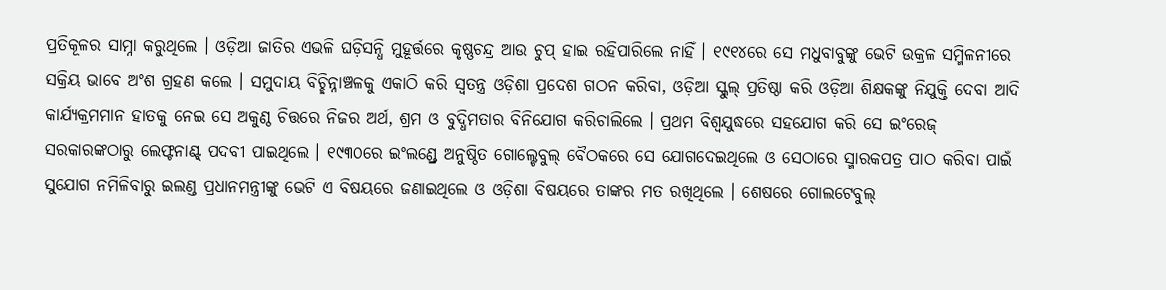ପ୍ରତିକୂଳର ସାମ୍ନା କରୁଥିଲେ । ଓଡ଼ିଆ ଜାତିର ଏଭଳି ଘଡ଼ିସନ୍ଧି ମୁହୂର୍ତ୍ତରେ କୃଷ୍ଣଚନ୍ଦ୍ର ଆଉ ଚୁପ୍ ହାଇ ରହିପାରିଲେ ନାହିଁ । ୧୯୧୪ରେ ସେ ମଧୁବାବୁଙ୍କୁ ଭେଟି ଉକ୍ରଳ ସମ୍ମିଳନୀରେ ସକ୍ରିୟ ଭାବେ ଅଂଶ ଗ୍ରହଣ କଲେ । ସମୁଦାୟ ବିଚ୍ଛିନ୍ନାଞ୍ଚଳକୁ ଏକାଠି କରି ସ୍ୱତନ୍ତ୍ର ଓଡ଼ିଶା ପ୍ରଦେଶ ଗଠନ କରିବା, ଓଡ଼ିଆ ସ୍କୁଲ୍ ପ୍ରତିଷ୍ଠା କରି ଓଡ଼ିଆ ଶିକ୍ଷକଙ୍କୁ ନିଯୁକ୍ତି ଦେବା ଆଦି କାର୍ଯ୍ୟକ୍ରମମାନ ହାତକୁ ନେଇ ସେ ଅକୁଣ୍ଠ ଚିତ୍ତରେ ନିଜର ଅର୍ଥ, ଶ୍ରମ ଓ ବୁଦ୍ଧିମତାର ବିନିଯୋଗ କରିଚାଲିଲେ । ପ୍ରଥମ ବିଶ୍ୱଯୁଦ୍ଧରେ ସହଯୋଗ କରି ସେ ଇଂରେଜ୍ ସରକାରଙ୍କଠାରୁ ଲେଫ୍ଟନାଣ୍ଟ୍ ପଦବୀ ପାଇଥିଲେ । ୧୯୩୦ରେ ଇଂଲଣ୍ଡ୍ରେ ଅନୁଷ୍ଠିତ ଗୋଲ୍ଟେବୁଲ୍ ବୈଠକରେ ସେ ଯୋଗଦେଇଥିଲେ ଓ ସେଠାରେ ସ୍ମାରକପତ୍ର ପାଠ କରିବା ପାଇଁ ସୁଯୋଗ ନମିଳିବାରୁ ଇଲଣ୍ଡ ପ୍ରଧାନମନ୍ତ୍ରୀଙ୍କୁ ଭେଟି ଏ ବିଷୟରେ ଜଣାଇଥିଲେ ଓ ଓଡ଼ିଶା ବିଷୟରେ ତାଙ୍କର ମତ ରଖିଥିଲେ । ଶେଷରେ ଗୋଲଟେବୁଲ୍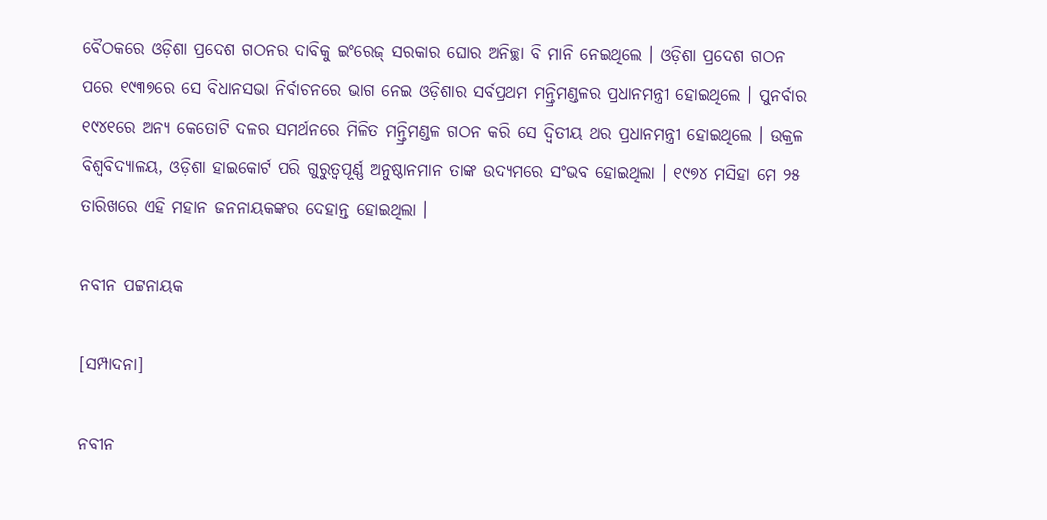ବୈଠକରେ ଓଡ଼ିଶା ପ୍ରଦେଶ ଗଠନର ଦାବିକୁ ଇଂରେଜ୍ ସରକାର ଘୋର ଅନିଚ୍ଛା ବି ମାନି ନେଇଥିଲେ । ଓଡ଼ିଶା ପ୍ରଦେଶ ଗଠନ ପରେ ୧୯୩୭ରେ ସେ ବିଧାନସଭା ନିର୍ବାଚନରେ ଭାଗ ନେଇ ଓଡ଼ିଶାର ସର୍ବପ୍ରଥମ ମନ୍ତ୍ରିମଣ୍ଡଳର ପ୍ରଧାନମନ୍ତ୍ରୀ ହୋଇଥିଲେ । ପୁନର୍ବାର ୧୯୪୧ରେ ଅନ୍ୟ କେତୋଟି ଦଳର ସମର୍ଥନରେ ମିଳିତ ମନ୍ତ୍ରିମଣ୍ଡଳ ଗଠନ କରି ସେ ଦ୍ୱିତୀୟ ଥର ପ୍ରଧାନମନ୍ତ୍ରୀ ହୋଇଥିଲେ । ଉକ୍ରଳ ବିଶ୍ୱବିଦ୍ୟାଳୟ, ଓଡ଼ିଶା ହାଇକୋର୍ଟ ପରି ଗୁରୁତ୍ୱପୂର୍ଣ୍ଣ ଅନୁଷ୍ଠାନମାନ ତାଙ୍କ ଉଦ୍ୟମରେ ସଂଭବ ହୋଇଥିଲା । ୧୯୭୪ ମସିହା ମେ ୨୫ ତାରିଖରେ ଏହି ମହାନ ଜନନାୟକଙ୍କର ଦେହାନ୍ତ ହୋଇଥିଲା ।

ନବୀନ ପଟ୍ଟନାୟକ

[ସମ୍ପାଦନା]

ନବୀନ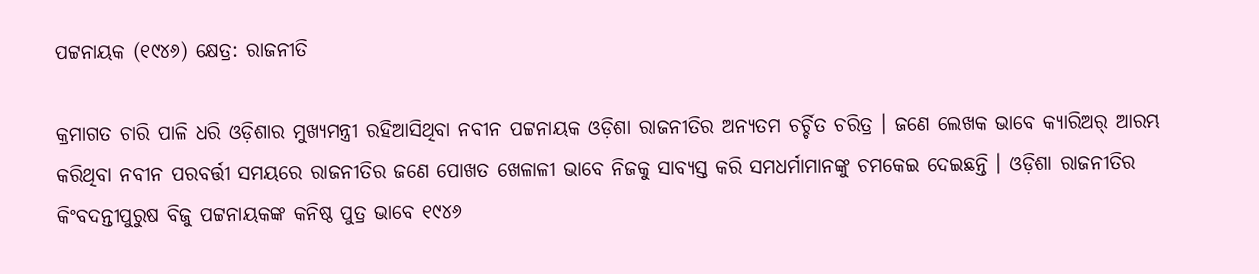ପଟ୍ଟନାୟକ (୧୯୪୬) କ୍ଷେତ୍ର: ରାଜନୀତି

କ୍ରମାଗତ ଚାରି ପାଳି ଧରି ଓଡ଼ିଶାର ମୁଖ୍ୟମନ୍ତ୍ରୀ ରହିଆସିଥିବା ନବୀନ ପଟ୍ଟନାୟକ ଓଡ଼ିଶା ରାଜନୀତିର ଅନ୍ୟତମ ଚର୍ଚ୍ଚିତ ଚରିତ୍ର । ଜଣେ ଲେଖକ ଭାବେ କ୍ୟାରିଅର୍ ଆରମ୍ଭ କରିଥିବା ନବୀନ ପରବର୍ତ୍ତୀ ସମୟରେ ରାଜନୀତିର ଜଣେ ପୋଖତ ଖେଳାଳୀ ଭାବେ ନିଜକୁ ସାବ୍ୟସ୍ତ କରି ସମଧର୍ମାମାନଙ୍କୁ ଚମକେଇ ଦେଇଛନ୍ତି । ଓଡ଼ିଶା ରାଜନୀତିର କିଂବଦନ୍ତୀପୁରୁଷ ବିଜୁ ପଟ୍ଟନାୟକଙ୍କ କନିଷ୍ଠ ପୁତ୍ର ଭାବେ ୧୯୪୬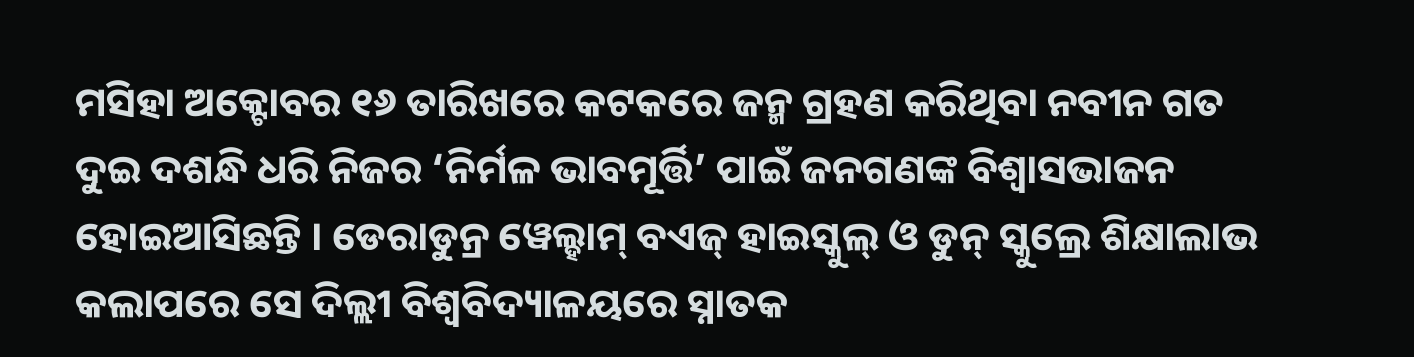ମସିହା ଅକ୍ଟୋବର ୧୬ ତାରିଖରେ କଟକରେ ଜନ୍ମ ଗ୍ରହଣ କରିଥିବା ନବୀନ ଗତ ଦୁଇ ଦଶନ୍ଧି ଧରି ନିଜର ‘ନିର୍ମଳ ଭାବମୂର୍ତ୍ତି’ ପାଇଁ ଜନଗଣଙ୍କ ବିଶ୍ୱାସଭାଜନ ହୋଇଆସିଛନ୍ତି । ଡେରାଡୁନ୍ର ୱେଲ୍ହାମ୍ ବଏଜ୍ ହାଇସ୍କୁଲ୍ ଓ ଡୁନ୍ ସ୍କୁଲ୍ରେ ଶିକ୍ଷାଲାଭ କଲାପରେ ସେ ଦିଲ୍ଲୀ ବିଶ୍ୱବିଦ୍ୟାଳୟରେ ସ୍ନାତକ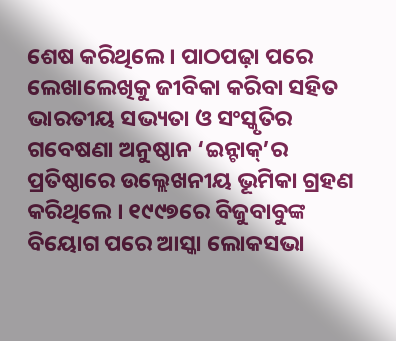ଶେଷ କରିଥିଲେ । ପାଠପଢ଼ା ପରେ ଲେଖାଲେଖିକୁ ଜୀବିକା କରିବା ସହିତ ଭାରତୀୟ ସଭ୍ୟତା ଓ ସଂସ୍କୃତିର ଗବେଷଣା ଅନୁଷ୍ଠାନ ‘ଇନ୍ଟାକ୍’ର ପ୍ରତିଷ୍ଠାରେ ଉଲ୍ଲେଖନୀୟ ଭୂମିକା ଗ୍ରହଣ କରିଥିଲେ । ୧୯୯୭ରେ ବିଜୁବାବୁଙ୍କ ବିୟୋଗ ପରେ ଆସ୍କା ଲୋକସଭା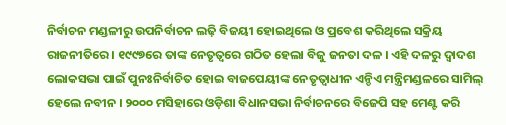ନିର୍ବାଚନ ମଣ୍ଡଳୀରୁ ଉପନିର୍ବାଚନ ଲଢ଼ି ବିଜୟୀ ହୋଇଥିଲେ ଓ ପ୍ରବେଶ କରିଥିଲେ ସକ୍ରିୟ ରାଜନୀତିରେ । ୧୯୯୭ରେ ତାଙ୍କ ନେତୃତ୍ୱରେ ଗଠିତ ହେଲା ବିଜୁ ଜନତା ଦଳ । ଏହି ଦଳରୁ ଦ୍ୱାଦଶ ଲୋକସଭା ପାଇଁ ପୁନଃନିର୍ବାଚିତ ହୋଇ ବାଜପେୟୀଙ୍କ ନେତୃତ୍ୱାଧୀନ ଏନ୍ଡିଏ ମନ୍ତ୍ରିମଣ୍ଡଳରେ ସାମିଲ୍ ହେଲେ ନବୀନ । ୨୦୦୦ ମସିହାରେ ଓଡ଼ିଶା ବିଧାନସଭା ନିର୍ବାଚନରେ ବିଜେପି ସହ ମେଣ୍ଟ କରି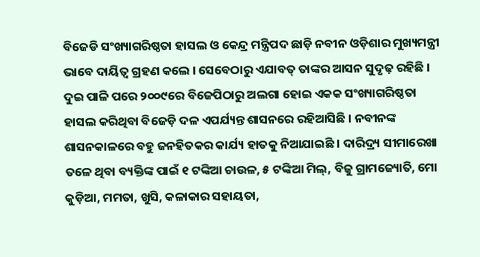ବିଜେଡି ସଂଖ୍ୟାଗରିଷ୍ଠତା ହାସଲ ଓ କେନ୍ଦ୍ର ମନ୍ତ୍ରିପଦ ଛାଡ଼ି ନବୀନ ଓଡ଼ିଶାର ମୁଖ୍ୟମନ୍ତ୍ରୀ ଭାବେ ଦାୟିତ୍ୱ ଗ୍ରହଣ କଲେ । ସେବେଠାରୁ ଏଯାବତ୍ ତାଙ୍କର ଆସନ ସୁଦୃଢ଼ ରହିଛି । ଦୁଇ ପାଳି ପରେ ୨୦୦୯ରେ ବିଜେପିଠାରୁ ଅଲଗା ହୋଇ ଏକକ ସଂଖ୍ୟାଗରିଷ୍ଠତା ହାସଲ କରିଥିବା ବିଜେଡ଼ି ଦଳ ଏପର୍ଯ୍ୟନ୍ତ ଶାସନରେ ରହିଆସିଛି । ନବୀନଙ୍କ ଶାସନକାଳରେ ବହୁ ଜନହିତକର କାର୍ଯ୍ୟ ହାତକୁ ନିଆଯାଇଛି । ଦାରିଦ୍ର୍ୟ ସୀମାରେଖା ତଳେ ଥିବା ବ୍ୟକ୍ତିଙ୍କ ପାଇଁ ୧ ଟଙ୍କିଆ ଚାଉଳ, ୫ ଟଙ୍କିଆ ମିଲ୍, ବିଜୁ ଗ୍ରାମଜ୍ୟୋତି, ମୋ କୁଡ଼ିଆ, ମମତା, ଖୁସି, କଳାକାର ସହାୟତା,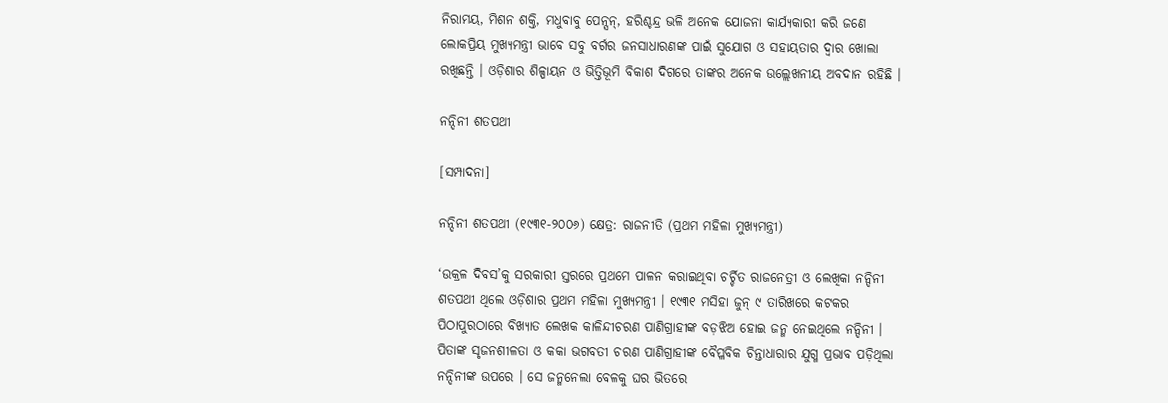ନିରାମୟ, ମିଶନ ଶକ୍ତି, ମଧୁବାବୁ ପେନ୍ସନ୍, ହରିଶ୍ଚନ୍ଦ୍ର ଭଳି ଅନେକ ଯୋଜନା କାର୍ଯ୍ୟକାରୀ କରି ଜଣେ ଲୋକପ୍ରିୟ ମୁଖ୍ୟମନ୍ତ୍ରୀ ଭାବେ ସବୁ ବର୍ଗର ଜନସାଧାରଣଙ୍କ ପାଇଁ ସୁଯୋଗ ଓ ସହାୟତାର ଦ୍ୱାର ଖୋଲା ରଖିଛନ୍ତି । ଓଡ଼ିଶାର ଶିଳ୍ପାୟନ ଓ ଭିତ୍ତିଭୂମି ବିକାଶ ଦିଗରେ ତାଙ୍କର ଅନେକ ଉଲ୍ଲେଖନୀୟ ଅବଦାନ ରହିଛି ।

ନନ୍ଦିନୀ ଶତପଥୀ

[ସମ୍ପାଦନା]

ନନ୍ଦିନୀ ଶତପଥୀ (୧୯୩୧-୨୦୦୬) କ୍ଷେତ୍ର: ରାଜନୀତି (ପ୍ରଥମ ମହିଳା ମୁଖ୍ୟମନ୍ତ୍ରୀ)

‘ଉକ୍ରଳ ଦିବସ’କୁ ସରକାରୀ ସ୍ତରରେ ପ୍ରଥମେ ପାଳନ କରାଇଥିବା ଚର୍ଚ୍ଚିତ ରାଜନେତ୍ରୀ ଓ ଲେଖିକା ନନ୍ଦିନୀ ଶତପଥୀ ଥିଲେ ଓଡ଼ିଶାର ପ୍ରଥମ ମହିଳା ମୁଖ୍ୟମନ୍ତ୍ରୀ । ୧୯୩୧ ମସିହା ଜୁନ୍ ୯ ତାରିଖରେ କଟକର ପିଠାପୁରଠାରେ ବିଖ୍ୟାତ ଲେଖକ କାଳିନ୍ଦୀଚରଣ ପାଣିଗ୍ରାହୀଙ୍କ ବଡ଼ଝିଅ ହୋଇ ଜନ୍ମ ନେଇଥିଲେ ନନ୍ଦିନୀ । ପିତାଙ୍କ ସୃଜନଶୀଳତା ଓ କକା ଭଗବତୀ ଚରଣ ପାଣିଗ୍ରାହୀଙ୍କ ବୈପ୍ଳବିକ ଚିନ୍ତାଧାରାର ଯୁଗ୍ମ ପ୍ରଭାବ ପଡ଼ିଥିଲା ନନ୍ଦିନୀଙ୍କ ଉପରେ । ସେ ଜନ୍ମନେଲା ବେଳକୁ ଘର ଭିତରେ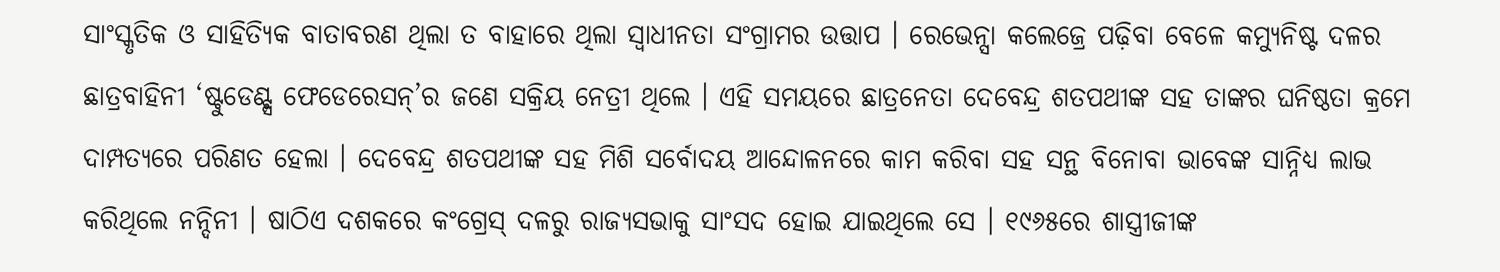ସାଂସ୍କୃତିକ ଓ ସାହିତ୍ୟିକ ବାତାବରଣ ଥିଲା ତ ବାହାରେ ଥିଲା ସ୍ୱାଧୀନତା ସଂଗ୍ରାମର ଉତ୍ତାପ । ରେଭେନ୍ସା କଲେଜ୍ରେ ପଢ଼ିବା ବେଳେ କମ୍ୟୁନିଷ୍ଟ ଦଳର ଛାତ୍ରବାହିନୀ ‘ଷ୍ଟୁଡେଣ୍ଟ୍ସ ଫେଡେରେସନ୍’ର ଜଣେ ସକ୍ରିୟ ନେତ୍ରୀ ଥିଲେ । ଏହି ସମୟରେ ଛାତ୍ରନେତା ଦେବେନ୍ଦ୍ର ଶତପଥୀଙ୍କ ସହ ତାଙ୍କର ଘନିଷ୍ଠତା କ୍ରମେ ଦାମ୍ପତ୍ୟରେ ପରିଣତ ହେଲା । ଦେବେନ୍ଦ୍ର ଶତପଥୀଙ୍କ ସହ ମିଶି ସର୍ବୋଦୟ ଆନ୍ଦୋଳନରେ କାମ କରିବା ସହ ସନ୍ଥ ବିନୋବା ଭାବେଙ୍କ ସାନ୍ନିଧ୍ୟ ଲାଭ କରିଥିଲେ ନନ୍ଦିନୀ । ଷାଠିଏ ଦଶକରେ କଂଗ୍ରେସ୍ ଦଳରୁ ରାଜ୍ୟସଭାକୁ ସାଂସଦ ହୋଇ ଯାଇଥିଲେ ସେ । ୧୯୬୫ରେ ଶାସ୍ତ୍ରୀଜୀଙ୍କ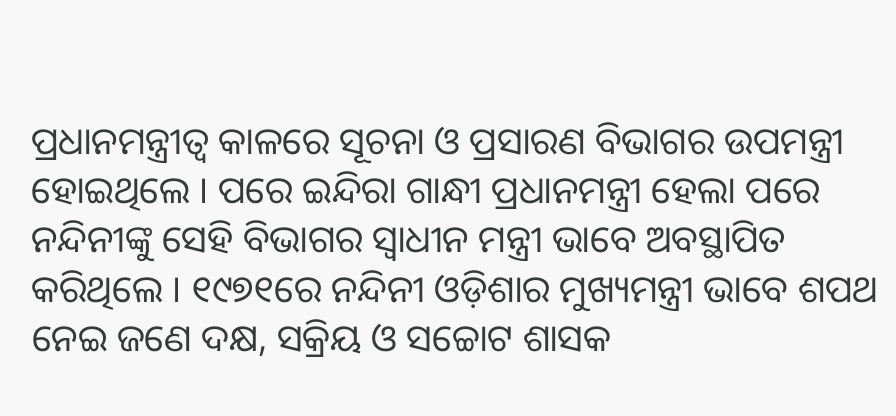ପ୍ରଧାନମନ୍ତ୍ରୀତ୍ୱ କାଳରେ ସୂଚନା ଓ ପ୍ରସାରଣ ବିଭାଗର ଉପମନ୍ତ୍ରୀ ହୋଇଥିଲେ । ପରେ ଇନ୍ଦିରା ଗାନ୍ଧୀ ପ୍ରଧାନମନ୍ତ୍ରୀ ହେଲା ପରେ ନନ୍ଦିନୀଙ୍କୁ ସେହି ବିଭାଗର ସ୍ୱାଧୀନ ମନ୍ତ୍ରୀ ଭାବେ ଅବସ୍ଥାପିତ କରିଥିଲେ । ୧୯୭୧ରେ ନନ୍ଦିନୀ ଓଡ଼ିଶାର ମୁଖ୍ୟମନ୍ତ୍ରୀ ଭାବେ ଶପଥ ନେଇ ଜଣେ ଦକ୍ଷ, ସକ୍ରିୟ ଓ ସଚ୍ଚୋଟ ଶାସକ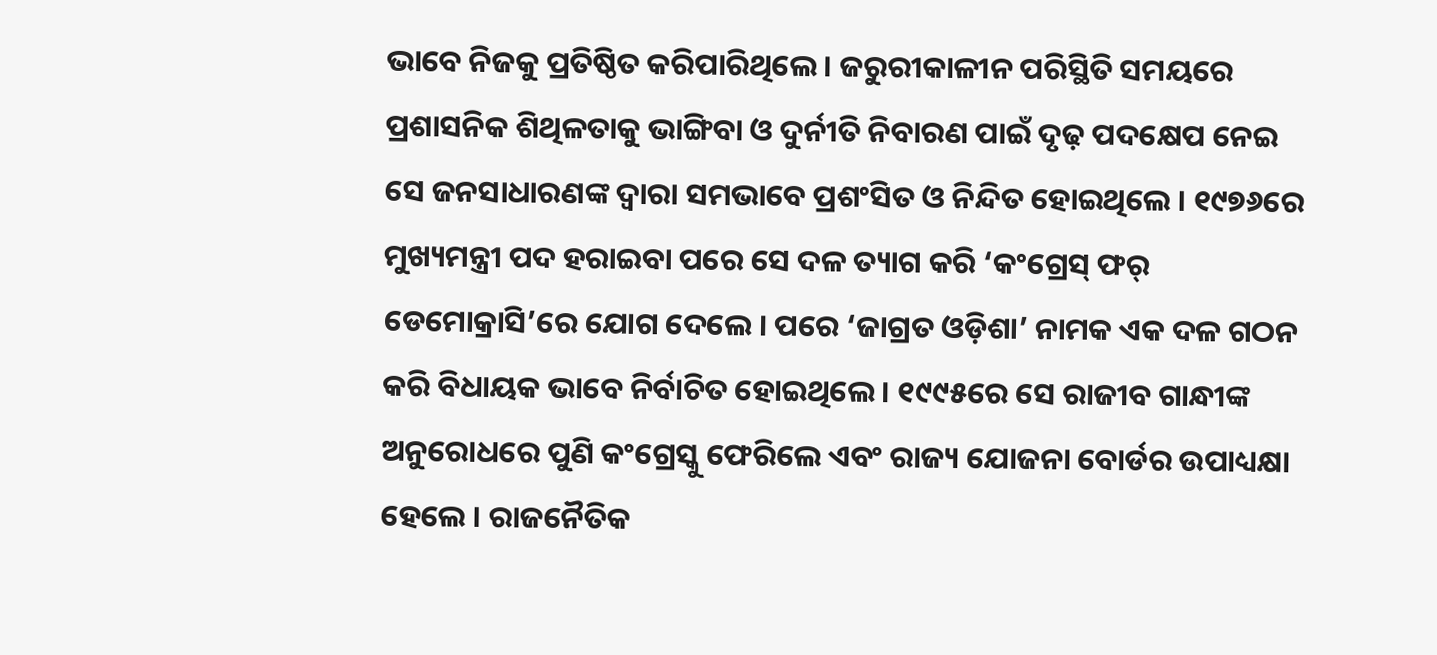ଭାବେ ନିଜକୁ ପ୍ରତିଷ୍ଠିତ କରିପାରିଥିଲେ । ଜରୁରୀକାଳୀନ ପରିସ୍ଥିତି ସମୟରେ ପ୍ରଶାସନିକ ଶିଥିଳତାକୁ ଭାଙ୍ଗିବା ଓ ଦୁର୍ନୀତି ନିବାରଣ ପାଇଁ ଦୃଢ଼ ପଦକ୍ଷେପ ନେଇ ସେ ଜନସାଧାରଣଙ୍କ ଦ୍ୱାରା ସମଭାବେ ପ୍ରଶଂସିତ ଓ ନିନ୍ଦିତ ହୋଇଥିଲେ । ୧୯୭୬ରେ ମୁଖ୍ୟମନ୍ତ୍ରୀ ପଦ ହରାଇବା ପରେ ସେ ଦଳ ତ୍ୟାଗ କରି ‘କଂଗ୍ରେସ୍ ଫର୍ ଡେମୋକ୍ରାସି’ରେ ଯୋଗ ଦେଲେ । ପରେ ‘ଜାଗ୍ରତ ଓଡ଼ିଶା’ ନାମକ ଏକ ଦଳ ଗଠନ କରି ବିଧାୟକ ଭାବେ ନିର୍ବାଚିତ ହୋଇଥିଲେ । ୧୯୯୫ରେ ସେ ରାଜୀବ ଗାନ୍ଧୀଙ୍କ ଅନୁରୋଧରେ ପୁଣି କଂଗ୍ରେସ୍କୁ ଫେରିଲେ ଏବଂ ରାଜ୍ୟ ଯୋଜନା ବୋର୍ଡର ଉପାଧ୍ୟକ୍ଷା ହେଲେ । ରାଜନୈତିକ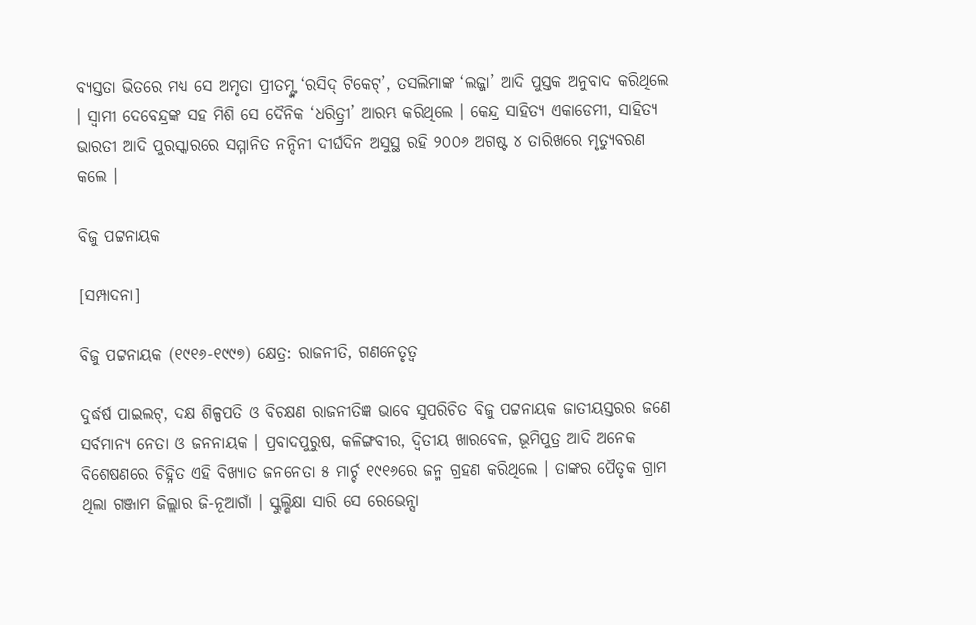ବ୍ୟସ୍ତତା ଭିତରେ ମଧ୍ୟ ସେ ଅମୃତା ପ୍ରୀତମ୍ଙ୍କ ‘ରସିଦ୍ ଟିକେଟ୍’, ତସଲିମାଙ୍କ ‘ଲଜ୍ଜା’ ଆଦି ପୁସ୍ତକ ଅନୁବାଦ କରିଥିଲେ । ସ୍ୱାମୀ ଦେବେନ୍ଦ୍ରଙ୍କ ସହ ମିଶି ସେ ଦୈନିକ ‘ଧରିତ୍ର୍ରୀ’ ଆରମ୍ଭ କରିଥିଲେ । କେନ୍ଦ୍ର ସାହିତ୍ୟ ଏକାଡେମୀ, ସାହିତ୍ୟ ଭାରତୀ ଆଦି ପୁରସ୍କାରରେ ସମ୍ମାନିତ ନନ୍ଦିନୀ ଦୀର୍ଘଦିନ ଅସୁସ୍ଥ ରହି ୨୦୦୬ ଅଗଷ୍ଟ ୪ ତାରିଖରେ ମୃତ୍ୟୁବରଣ କଲେ ।

ବିଜୁ ପଟ୍ଟନାୟକ

[ସମ୍ପାଦନା]

ବିଜୁ ପଟ୍ଟନାୟକ (୧୯୧୬-୧୯୯୭) କ୍ଷେତ୍ର: ରାଜନୀତି, ଗଣନେତୃତ୍ୱ

ଦୁର୍ଦ୍ଧର୍ଷ ପାଇଲଟ୍, ଦକ୍ଷ ଶିଳ୍ପପତି ଓ ବିଚକ୍ଷଣ ରାଜନୀତିଜ୍ଞ ଭାବେ ସୁପରିଚିତ ବିଜୁ ପଟ୍ଟନାୟକ ଜାତୀୟସ୍ତରର ଜଣେ ସର୍ବମାନ୍ୟ ନେତା ଓ ଜନନାୟକ । ପ୍ରବାଦପୁରୁଷ, କଳିଙ୍ଗବୀର, ଦ୍ୱିତୀୟ ଖାରବେଳ, ଭୂମିପୁତ୍ର ଆଦି ଅନେକ ବିଶେଷଣରେ ଚିହ୍ନିତ ଏହି ବିଖ୍ୟାତ ଜନନେତା ୫ ମାର୍ଚ୍ଚ ୧୯୧୬ରେ ଜନ୍ମ ଗ୍ରହଣ କରିଥିଲେ । ତାଙ୍କର ପୈତୃକ ଗ୍ରାମ ଥିଲା ଗଞ୍ଜାମ ଜିଲ୍ଲାର ଜି-ନୂଆଗାଁ । ସ୍କୁଲ୍ଶିକ୍ଷା ସାରି ସେ ରେଭେନ୍ସା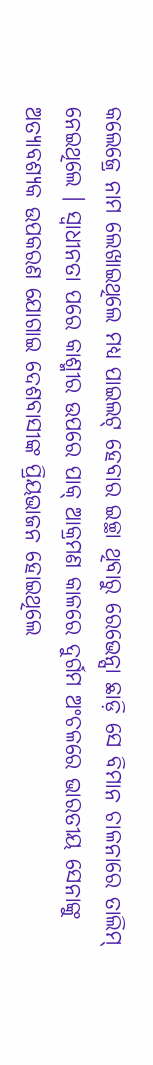କଲେଜ୍ରେ ନାମ ଲେଖାଇଥିଲେ ମଧ୍ୟ ପାଇଲଟ୍ ହେବାର ଇଚ୍ଛା ଥିବାରୁ ରେଭେନ୍ସା ଛାଡ଼ି ସେ ବିମାନ ଚାଳନାରେ ତାଲିମ୍ ନେଇଥିଲେ । ସ୍ୱାଧୀନତା ପରେ କାଶ୍ମୀର ଉପରେ ପାକ୍ ଆକ୍ରମଣ କାଳରେ ଦୁର୍ଗମ ଅଂଚଳରେ ଭାରତୀୟ ସେନାଙ୍କୁ ଅତ୍ୟାବଶ୍ୟକ ଉପକରଣ ଯୋଗାଇ ଦେଶବାସୀଙ୍କ ପ୍ରିୟଭାଜନ ହୋଇଥିଲେ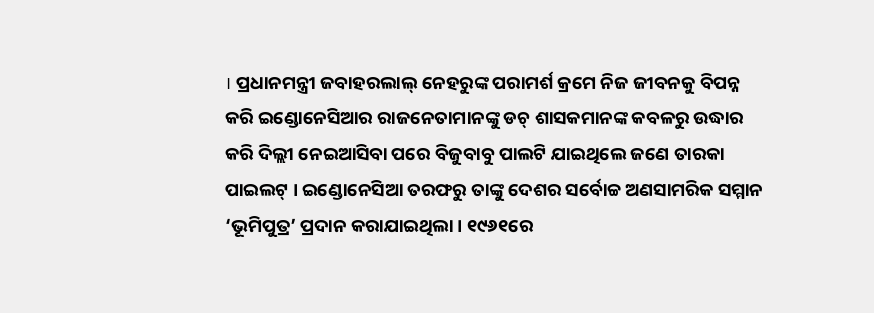। ପ୍ରଧାନମନ୍ତ୍ରୀ ଜବାହରଲାଲ୍ ନେହରୁଙ୍କ ପରାମର୍ଶ କ୍ରମେ ନିଜ ଜୀବନକୁ ବିପନ୍ନ କରି ଇଣ୍ଡୋନେସିଆର ରାଜନେତାମାନଙ୍କୁ ଡଚ୍ ଶାସକମାନଙ୍କ କବଳରୁ ଉଦ୍ଧାର କରି ଦିଲ୍ଲୀ ନେଇଆସିବା ପରେ ବିଜୁବାବୁ ପାଲଟି ଯାଇଥିଲେ ଜଣେ ତାରକା ପାଇଲଟ୍ । ଇଣ୍ଡୋନେସିଆ ତରଫରୁ ତାଙ୍କୁ ଦେଶର ସର୍ବୋଚ୍ଚ ଅଣସାମରିକ ସମ୍ମାନ ‘ଭୂମିପୁତ୍ର’ ପ୍ରଦାନ କରାଯାଇଥିଲା । ୧୯୬୧ରେ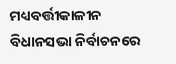ମଧ୍ୟବର୍ତ୍ତୀକାଳୀନ ବିଧାନସଭା ନିର୍ବାଚନରେ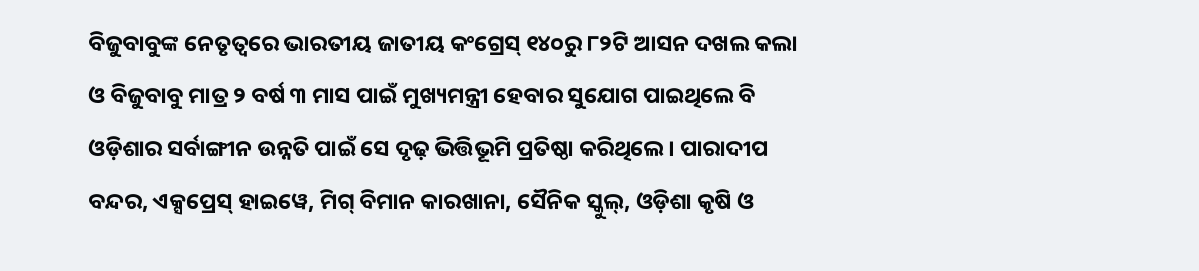ବିଜୁବାବୁଙ୍କ ନେତୃତ୍ୱରେ ଭାରତୀୟ ଜାତୀୟ କଂଗ୍ରେସ୍ ୧୪୦ରୁ ୮୨ଟି ଆସନ ଦଖଲ କଲା ଓ ବିଜୁବାବୁ ମାତ୍ର ୨ ବର୍ଷ ୩ ମାସ ପାଇଁ ମୁଖ୍ୟମନ୍ତ୍ରୀ ହେବାର ସୁଯୋଗ ପାଇଥିଲେ ବି ଓଡ଼ିଶାର ସର୍ବାଙ୍ଗୀନ ଉନ୍ନତି ପାଇଁ ସେ ଦୃଢ଼ ଭିତ୍ତିଭୂମି ପ୍ରତିଷ୍ଠା କରିଥିଲେ । ପାରାଦୀପ ବନ୍ଦର, ଏକ୍ସପ୍ରେସ୍ ହାଇୱେ, ମିଗ୍ ବିମାନ କାରଖାନା, ସୈନିକ ସ୍କୁଲ୍, ଓଡ଼ିଶା କୃଷି ଓ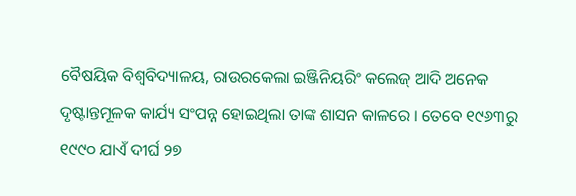ବୈଷୟିକ ବିଶ୍ୱବିଦ୍ୟାଳୟ, ରାଉରକେଲା ଇଞ୍ଜିନିୟରିଂ କଲେଜ୍ ଆଦି ଅନେକ ଦୃଷ୍ଟାନ୍ତମୂଳକ କାର୍ଯ୍ୟ ସଂପନ୍ନ ହୋଇଥିଲା ତାଙ୍କ ଶାସନ କାଳରେ । ତେବେ ୧୯୬୩ରୁ ୧୯୯୦ ଯାଏଁ ଦୀର୍ଘ ୨୭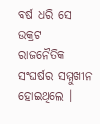ବର୍ଷ ଧରି ସେ ଉକ୍ରଟ ରାଜନୈତିକ ସଂଘର୍ଷର ସମ୍ମୁଖୀନ ହୋଇଥିଲେ ।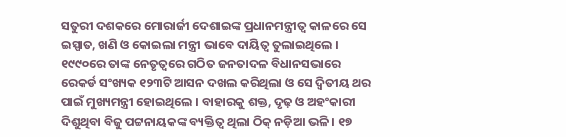ସତୁରୀ ଦଶକରେ ମୋରାର୍ଜୀ ଦେଶାଇଙ୍କ ପ୍ରଧାନମନ୍ତ୍ରୀତ୍ୱ କାଳରେ ସେ ଇସ୍ପାତ, ଖଣି ଓ କୋଇଲା ମନ୍ତ୍ରୀ ଭାବେ ଦାୟିତ୍ୱ ତୁଲାଇଥିଲେ । ୧୯୯୦ରେ ତାଙ୍କ ନେତୃତ୍ୱରେ ଗଠିତ ଜନତାଦଳ ବିଧାନସଭାରେ ରେକର୍ଡ ସଂଖ୍ୟକ ୧୨୩ଟି ଆସନ ଦଖଲ କରିଥିଲା ଓ ସେ ଦ୍ୱିତୀୟ ଥର ପାଇଁ ମୁଖ୍ୟମନ୍ତ୍ରୀ ହୋଇଥିଲେ । ବାହାରକୁ ଶକ୍ତ, ଦୃଢ଼ ଓ ଅହଂକାରୀ ଦିଶୁଥିବା ବିଜୁ ପଟ୍ଟନାୟକଙ୍କ ବ୍ୟକ୍ତିତ୍ୱ ଥିଲା ଠିକ୍ ନଡ଼ିଆ ଭଳି । ୧୭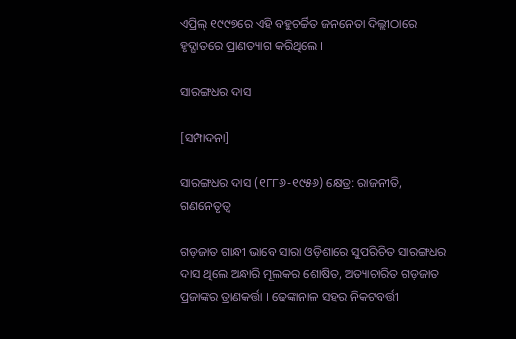ଏପ୍ରିଲ୍ ୧୯୯୭ରେ ଏହି ବହୁଚର୍ଚ୍ଚିତ ଜନନେତା ଦିଲ୍ଲୀଠାରେ ହୃଦ୍ଘାତରେ ପ୍ରାଣତ୍ୟାଗ କରିଥିଲେ ।

ସାରଙ୍ଗଧର ଦାସ

[ସମ୍ପାଦନା]

ସାରଙ୍ଗଧର ଦାସ (୧୮୮୬-୧୯୫୬) କ୍ଷେତ୍ର: ରାଜନୀତି, ଗଣନେତୃତ୍ୱ

ଗଡ଼ଜାତ ଗାନ୍ଧୀ ଭାବେ ସାରା ଓଡ଼ିଶାରେ ସୁପରିଚିତ ସାରଙ୍ଗଧର ଦାସ ଥିଲେ ଅନ୍ଧାରି ମୂଲକର ଶୋଷିତ, ଅତ୍ୟାଚାରିତ ଗଡ଼ଜାତ ପ୍ରଜାଙ୍କର ତ୍ରାଣକର୍ତ୍ତା । ଢେଙ୍କାନାଳ ସହର ନିକଟବର୍ତ୍ତୀ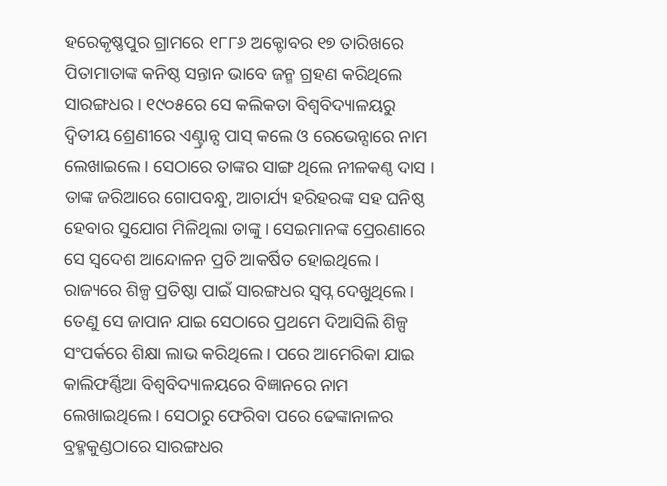ହରେକୃଷ୍ଣପୁର ଗ୍ରାମରେ ୧୮୮୬ ଅକ୍ଟୋବର ୧୭ ତାରିଖରେ ପିତାମାତାଙ୍କ କନିଷ୍ଠ ସନ୍ତାନ ଭାବେ ଜନ୍ମ ଗ୍ରହଣ କରିଥିଲେ ସାରଙ୍ଗଧର । ୧୯୦୫ରେ ସେ କଲିକତା ବିଶ୍ୱବିଦ୍ୟାଳୟରୁ ଦ୍ୱିତୀୟ ଶ୍ରେଣୀରେ ଏଣ୍ଟ୍ରାନ୍ସ ପାସ୍ କଲେ ଓ ରେଭେନ୍ସାରେ ନାମ ଲେଖାଇଲେ । ସେଠାରେ ତାଙ୍କର ସାଙ୍ଗ ଥିଲେ ନୀଳକଣ୍ଠ ଦାସ । ତାଙ୍କ ଜରିଆରେ ଗୋପବନ୍ଧୁ, ଆଚାର୍ଯ୍ୟ ହରିହରଙ୍କ ସହ ଘନିଷ୍ଠ ହେବାର ସୁଯୋଗ ମିଳିଥିଲା ତାଙ୍କୁ । ସେଇମାନଙ୍କ ପ୍ରେରଣାରେ ସେ ସ୍ୱଦେଶ ଆନ୍ଦୋଳନ ପ୍ରତି ଆକର୍ଷିତ ହୋଇଥିଲେ । ରାଜ୍ୟରେ ଶିଳ୍ପ ପ୍ରତିଷ୍ଠା ପାଇଁ ସାରଙ୍ଗଧର ସ୍ୱପ୍ନ ଦେଖୁଥିଲେ । ତେଣୁ ସେ ଜାପାନ ଯାଇ ସେଠାରେ ପ୍ରଥମେ ଦିଆସିଲି ଶିଳ୍ପ ସଂପର୍କରେ ଶିକ୍ଷା ଲାଭ କରିଥିଲେ । ପରେ ଆମେରିକା ଯାଇ କାଲିଫର୍ଣ୍ଣିଆ ବିଶ୍ୱବିଦ୍ୟାଳୟରେ ବିଜ୍ଞାନରେ ନାମ ଲେଖାଇଥିଲେ । ସେଠାରୁ ଫେରିବା ପରେ ଢେଙ୍କାନାଳର ବ୍ରହ୍ମକୁଣ୍ଡଠାରେ ସାରଙ୍ଗଧର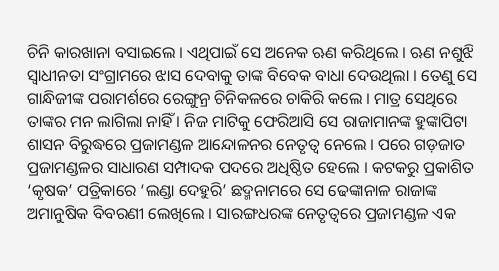ଚିନି କାରଖାନା ବସାଇଲେ । ଏଥିପାଇଁ ସେ ଅନେକ ଋଣ କରିଥିଲେ । ଋଣ ନଶୁଝି ସ୍ୱାଧୀନତା ସଂଗ୍ରାମରେ ଝାସ ଦେବାକୁ ତାଙ୍କ ବିବେକ ବାଧା ଦେଉଥିଲା । ତେଣୁ ସେ ଗାନ୍ଧିଜୀଙ୍କ ପରାମର୍ଶରେ ରେଙ୍ଗୁନ୍ର ଚିନିକଳରେ ଚାକିରି କଲେ । ମାତ୍ର ସେଥିରେ ତାଙ୍କର ମନ ଲାଗିଲା ନାହିଁ । ନିଜ ମାଟିକୁ ଫେରିଆସି ସେ ରାଜାମାନଙ୍କ ହୁଙ୍କାପିଟା ଶାସନ ବିରୁଦ୍ଧରେ ପ୍ରଜାମଣ୍ଡଳ ଆନ୍ଦୋଳନର ନେତୃତ୍ୱ ନେଲେ । ପରେ ଗଡ଼ଜାତ ପ୍ରଜାମଣ୍ଡଳର ସାଧାରଣ ସମ୍ପାଦକ ପଦରେ ଅଧିଷ୍ଠିତ ହେଲେ । କଟକରୁ ପ୍ରକାଶିତ ‘କୃଷକ’ ପତ୍ରିକାରେ ‘ଲଣ୍ଡା ଦେହୁରି’ ଛଦ୍ମନାମରେ ସେ ଢେଙ୍କାନାଳ ରାଜାଙ୍କ ଅମାନୁଷିକ ବିବରଣୀ ଲେଖିଲେ । ସାରଙ୍ଗଧରଙ୍କ ନେତୃତ୍ୱରେ ପ୍ରଜାମଣ୍ଡଳ ଏକ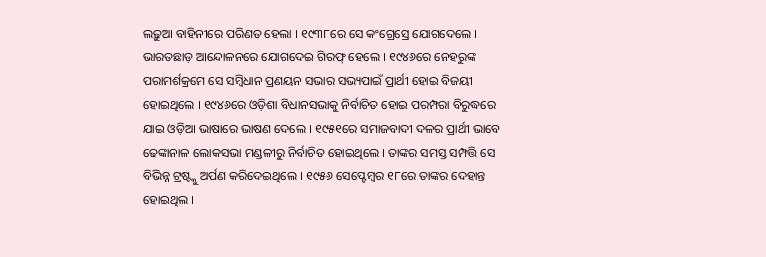ଲଢ଼ୁଆ ବାହିନୀରେ ପରିଣତ ହେଲା । ୧୯୩୮ରେ ସେ କଂଗ୍ରେସ୍ରେ ଯୋଗଦେଲେ । ଭାରତଛାଡ଼ ଆନ୍ଦୋଳନରେ ଯୋଗଦେଇ ଗିରଫ୍ ହେଲେ । ୧୯୪୬ରେ ନେହରୁଙ୍କ ପରାମର୍ଶକ୍ରମେ ସେ ସମ୍ବିଧାନ ପ୍ରଣୟନ ସଭାର ସଭ୍ୟପାଇଁ ପ୍ରାର୍ଥୀ ହୋଇ ବିଜୟୀ ହୋଇଥିଲେ । ୧୯୪୬ରେ ଓଡ଼ିଶା ବିଧାନସଭାକୁ ନିର୍ବାଚିତ ହୋଇ ପରମ୍ପରା ବିରୁଦ୍ଧରେ ଯାଇ ଓଡ଼ିଆ ଭାଷାରେ ଭାଷଣ ଦେଲେ । ୧୯୫୧ରେ ସମାଜବାଦୀ ଦଳର ପ୍ରାର୍ଥୀ ଭାବେ ଢେଙ୍କାନାଳ ଲୋକସଭା ମଣ୍ଡଳୀରୁ ନିର୍ବାଚିତ ହୋଇଥିଲେ । ତାଙ୍କର ସମସ୍ତ ସମ୍ପତ୍ତି ସେ ବିଭିନ୍ନ ଟ୍ରଷ୍ଟ୍କୁ ଅର୍ପଣ କରିଦେଇଥିଲେ । ୧୯୫୬ ସେପ୍ଟେମ୍ବର ୧୮ରେ ତାଙ୍କର ଦେହାନ୍ତ ହୋଇଥିଲ ।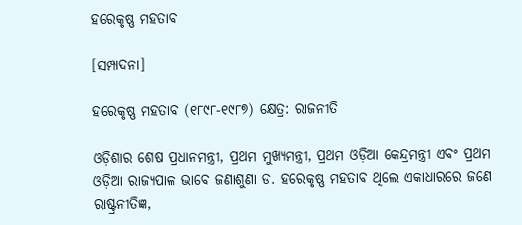ହରେକୃଷ୍ଣ ମହତାବ

[ସମ୍ପାଦନା]

ହରେକୃଷ୍ଣ ମହତାବ (୧୮୯୮-୧୯୮୭) କ୍ଷେତ୍ର: ରାଜନୀତି

ଓଡ଼ିଶାର ଶେଷ ପ୍ରଧାନମନ୍ତ୍ରୀ, ପ୍ରଥମ ମୁଖ୍ୟମନ୍ତ୍ରୀ, ପ୍ରଥମ ଓଡ଼ିଆ କେନ୍ଦ୍ରମନ୍ତ୍ରୀ ଏବଂ ପ୍ରଥମ ଓଡ଼ିଆ ରାଜ୍ୟପାଳ ଭାବେ ଜଣାଶୁଣା ଡ. ହରେକୃଷ୍ଣ ମହତାବ ଥିଲେ ଏକାଧାରରେ ଜଣେ ରାଷ୍ଟ୍ରନୀତିଜ୍ଞ,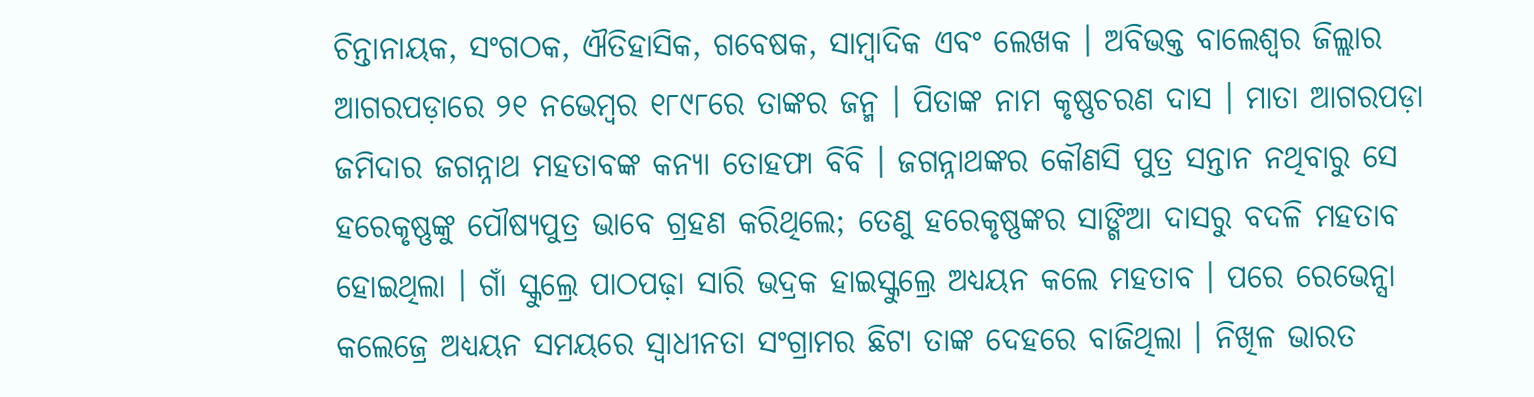ଚିନ୍ତାନାୟକ, ସଂଗଠକ, ଐତିହାସିକ, ଗବେଷକ, ସାମ୍ବାଦିକ ଏବଂ ଲେଖକ । ଅବିଭକ୍ତ ବାଲେଶ୍ୱର ଜିଲ୍ଲାର ଆଗରପଡ଼ାରେ ୨୧ ନଭେମ୍ବର ୧୮୯୮ରେ ତାଙ୍କର ଜନ୍ମ । ପିତାଙ୍କ ନାମ କୃଷ୍ଣଚରଣ ଦାସ । ମାତା ଆଗରପଡ଼ା ଜମିଦାର ଜଗନ୍ନାଥ ମହତାବଙ୍କ କନ୍ୟା ତୋହଫା ବିବି । ଜଗନ୍ନାଥଙ୍କର କୌଣସି ପୁତ୍ର ସନ୍ତାନ ନଥିବାରୁ ସେ ହରେକୃଷ୍ଣଙ୍କୁ ପୌଷ୍ୟପୁତ୍ର ଭାବେ ଗ୍ରହଣ କରିଥିଲେ; ତେଣୁ ହରେକୃଷ୍ଣଙ୍କର ସାଙ୍ଗିଆ ଦାସରୁ ବଦଳି ମହତାବ ହୋଇଥିଲା । ଗାଁ ସ୍କୁଲ୍ରେ ପାଠପଢ଼ା ସାରି ଭଦ୍ରକ ହାଇସ୍କୁଲ୍ରେ ଅଧ୍ୟୟନ କଲେ ମହତାବ । ପରେ ରେଭେନ୍ସା କଲେଜ୍ରେ ଅଧ୍ୟୟନ ସମୟରେ ସ୍ୱାଧୀନତା ସଂଗ୍ରାମର ଛିଟା ତାଙ୍କ ଦେହରେ ବାଜିଥିଲା । ନିଖିଳ ଭାରତ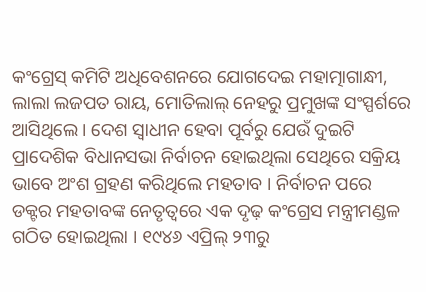କଂଗ୍ରେସ୍ କମିଟି ଅଧିବେଶନରେ ଯୋଗଦେଇ ମହାତ୍ମାଗାନ୍ଧୀ, ଲାଲା ଲଜପତ ରାୟ, ମୋତିଲାଲ୍ ନେହରୁ ପ୍ରମୁଖଙ୍କ ସଂସ୍ପର୍ଶରେ ଆସିଥିଲେ । ଦେଶ ସ୍ୱାଧୀନ ହେବା ପୂର୍ବରୁ ଯେଉଁ ଦୁଇଟି ପ୍ରାଦେଶିକ ବିଧାନସଭା ନିର୍ବାଚନ ହୋଇଥିଲା ସେଥିରେ ସକ୍ରିୟ ଭାବେ ଅଂଶ ଗ୍ରହଣ କରିଥିଲେ ମହତାବ । ନିର୍ବାଚନ ପରେ ଡକ୍ଟର ମହତାବଙ୍କ ନେତୃତ୍ୱରେ ଏକ ଦୃଢ଼ କଂଗ୍ରେସ ମନ୍ତ୍ରୀମଣ୍ଡଳ ଗଠିତ ହୋଇଥିଲା । ୧୯୪୬ ଏପ୍ରିଲ୍ ୨୩ରୁ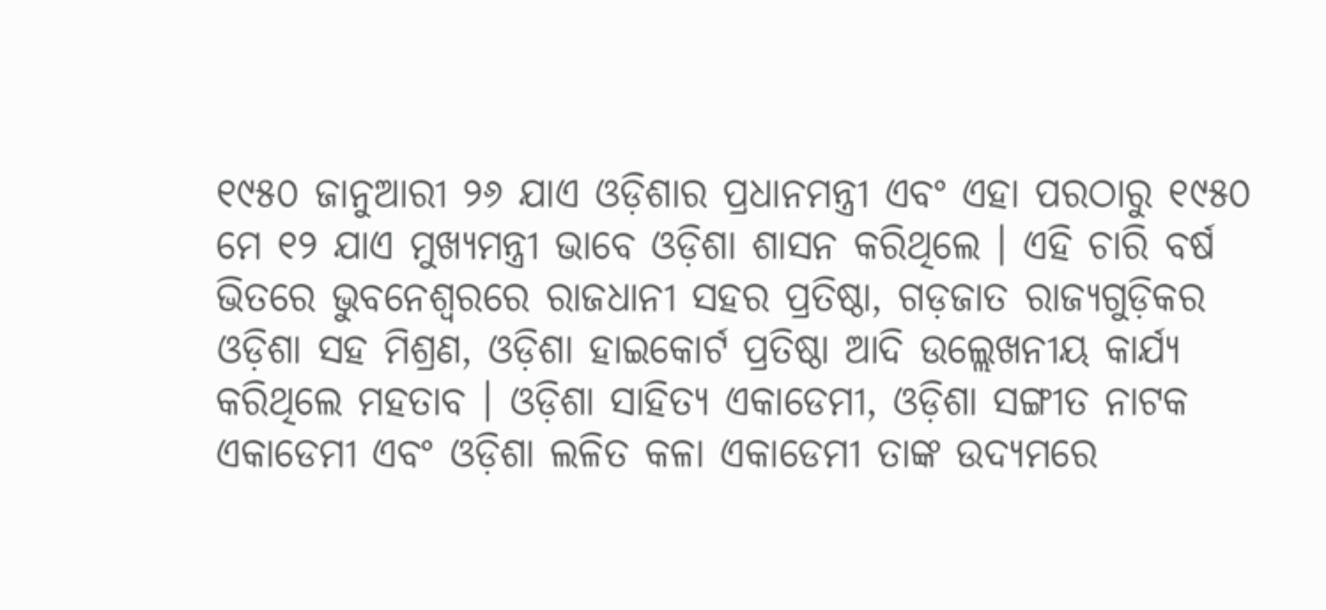୧୯୫୦ ଜାନୁଆରୀ ୨୬ ଯାଏ ଓଡ଼ିଶାର ପ୍ରଧାନମନ୍ତ୍ରୀ ଏବଂ ଏହା ପରଠାରୁ ୧୯୫୦ ମେ ୧୨ ଯାଏ ମୁଖ୍ୟମନ୍ତ୍ରୀ ଭାବେ ଓଡ଼ିଶା ଶାସନ କରିଥିଲେ । ଏହି ଚାରି ବର୍ଷ ଭିତରେ ଭୁବନେଶ୍ୱରରେ ରାଜଧାନୀ ସହର ପ୍ରତିଷ୍ଠା, ଗଡ଼ଜାତ ରାଜ୍ୟଗୁଡ଼ିକର ଓଡ଼ିଶା ସହ ମିଶ୍ରଣ, ଓଡ଼ିଶା ହାଇକୋର୍ଟ ପ୍ରତିଷ୍ଠା ଆଦି ଉଲ୍ଲେଖନୀୟ କାର୍ଯ୍ୟ କରିଥିଲେ ମହତାବ । ଓଡ଼ିଶା ସାହିତ୍ୟ ଏକାଡେମୀ, ଓଡ଼ିଶା ସଙ୍ଗୀତ ନାଟକ ଏକାଡେମୀ ଏବଂ ଓଡ଼ିଶା ଲଳିତ କଳା ଏକାଡେମୀ ତାଙ୍କ ଉଦ୍ୟମରେ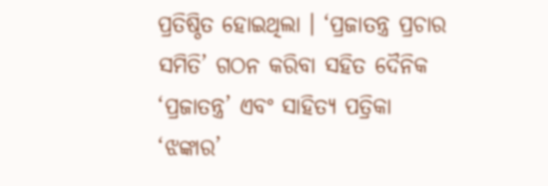ପ୍ରତିଷ୍ଠିତ ହୋଇଥିଲା । ‘ପ୍ରଜାତନ୍ତ୍ର ପ୍ରଚାର ସମିତି’ ଗଠନ କରିବା ସହିତ ଦୈନିକ ‘ପ୍ରଜାତନ୍ତ୍ର’ ଏବଂ ସାହିତ୍ୟ ପତ୍ରିକା ‘ଝଙ୍କାର’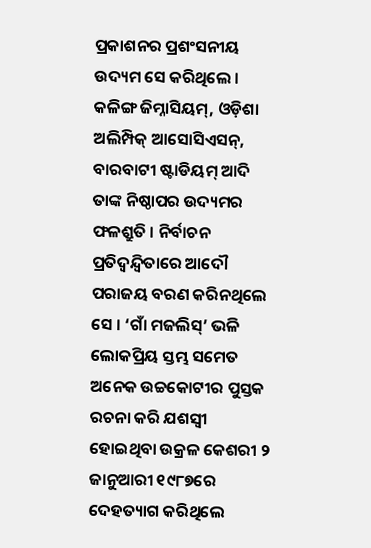ପ୍ରକାଶନର ପ୍ରଶଂସନୀୟ ଉଦ୍ୟମ ସେ କରିଥିଲେ । କଳିଙ୍ଗ ଜିମ୍ନାସିୟମ୍, ଓଡ଼ିଶା ଅଲିମ୍ପିକ୍ ଆସୋସିଏସନ୍, ବାରବାଟୀ ଷ୍ଟାଡିୟମ୍ ଆଦି ତାଙ୍କ ନିଷ୍ଠାପର ଉଦ୍ୟମର ଫଳଶ୍ରୁତି । ନିର୍ବାଚନ ପ୍ରତିଦ୍ୱନ୍ଦ୍ୱିତାରେ ଆଦୌ ପରାଜୟ ବରଣ କରିନଥିଲେ ସେ । ‘ଗାଁ ମଜଲିସ୍’ ଭଳି ଲୋକପ୍ରିୟ ସ୍ତମ୍ଭ ସମେତ ଅନେକ ଉଚ୍ଚକୋଟୀର ପୁସ୍ତକ ରଚନା କରି ଯଶସ୍ୱୀ ହୋଇଥିବା ଉକ୍ରଳ କେଶରୀ ୨ ଜାନୁଆରୀ ୧୯୮୭ରେ ଦେହତ୍ୟାଗ କରିଥିଲେ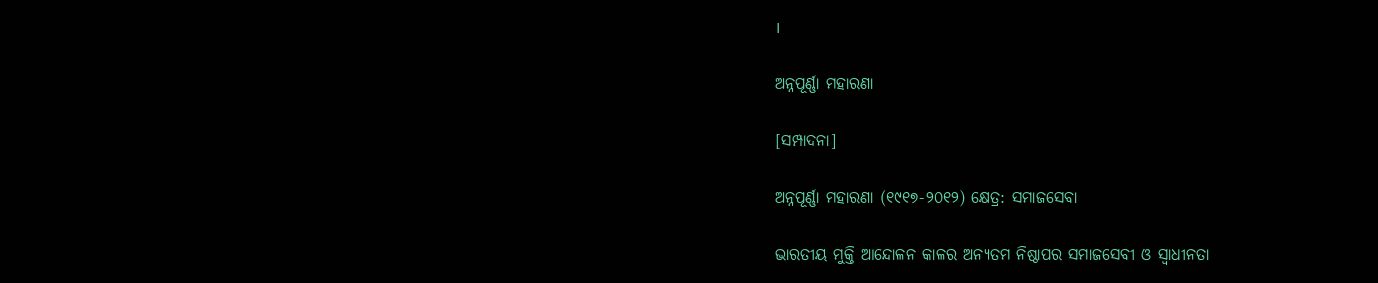।

ଅନ୍ନପୂର୍ଣ୍ଣା ମହାରଣା

[ସମ୍ପାଦନା]

ଅନ୍ନପୂର୍ଣ୍ଣା ମହାରଣା (୧୯୧୭-୨୦୧୨) କ୍ଷେତ୍ର: ସମାଜସେବା

ଭାରତୀୟ ମୁକ୍ତି ଆନ୍ଦୋଳନ କାଳର ଅନ୍ୟତମ ନିଷ୍ଠାପର ସମାଜସେବୀ ଓ ସ୍ୱାଧୀନତା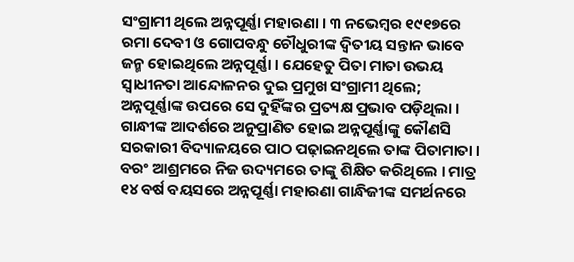ସଂଗ୍ରାମୀ ଥିଲେ ଅନ୍ନପୂର୍ଣ୍ଣା ମହାରଣା । ୩ ନଭେମ୍ବର ୧୯୧୭ରେ ରମା ଦେବୀ ଓ ଗୋପବନ୍ଧୁ ଚୌଧୁରୀଙ୍କ ଦ୍ୱିତୀୟ ସନ୍ତାନ ଭାବେ ଜନ୍ମ ହୋଇଥିଲେ ଅନ୍ନପୂର୍ଣ୍ଣା । ଯେହେତୁ ପିତା ମାତା ଉଭୟ ସ୍ୱାଧୀନତା ଆନ୍ଦୋଳନର ଦୁଇ ପ୍ରମୁଖ ସଂଗ୍ରାମୀ ଥିଲେ; ଅନ୍ନପୂର୍ଣ୍ଣାଙ୍କ ଉପରେ ସେ ଦୁହିଁଙ୍କର ପ୍ରତ୍ୟକ୍ଷ ପ୍ରଭାବ ପଡ଼ିଥିଲା । ଗାନ୍ଧୀଙ୍କ ଆଦର୍ଶରେ ଅନୁପ୍ରାଣିତ ହୋଇ ଅନ୍ନପୂର୍ଣ୍ଣାଙ୍କୁ କୌଣସି ସରକାରୀ ବିଦ୍ୟାଳୟରେ ପାଠ ପଢ଼ାଇନଥିଲେ ତାଙ୍କ ପିତାମାତା । ବରଂ ଆଶ୍ରମରେ ନିଜ ଉଦ୍ୟମରେ ତାଙ୍କୁ ଶିକ୍ଷିତ କରିଥିଲେ । ମାତ୍ର ୧୪ ବର୍ଷ ବୟସରେ ଅନ୍ନପୂର୍ଣ୍ଣା ମହାରଣା ଗାନ୍ଧିଜୀଙ୍କ ସମର୍ଥନରେ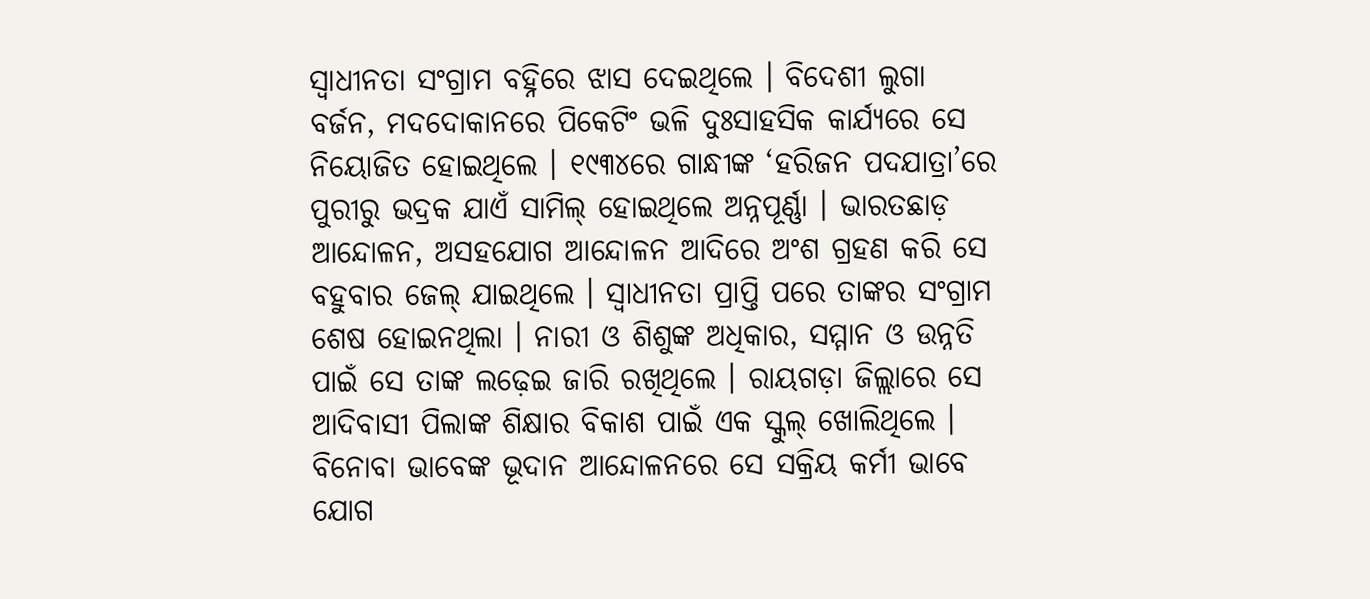ସ୍ୱାଧୀନତା ସଂଗ୍ରାମ ବହ୍ନିରେ ଝାସ ଦେଇଥିଲେ । ବିଦେଶୀ ଲୁଗା ବର୍ଜନ, ମଦଦୋକାନରେ ପିକେଟିଂ ଭଳି ଦୁଃସାହସିକ କାର୍ଯ୍ୟରେ ସେ ନିୟୋଜିତ ହୋଇଥିଲେ । ୧୯୩୪ରେ ଗାନ୍ଧୀଙ୍କ ‘ହରିଜନ ପଦଯାତ୍ରା’ରେ ପୁରୀରୁ ଭଦ୍ରକ ଯାଏଁ ସାମିଲ୍‍ ହୋଇଥିଲେ ଅନ୍ନପୂର୍ଣ୍ଣା । ଭାରତଛାଡ଼ ଆନ୍ଦୋଳନ, ଅସହଯୋଗ ଆନ୍ଦୋଳନ ଆଦିରେ ଅଂଶ ଗ୍ରହଣ କରି ସେ ବହୁବାର ଜେଲ୍‍ ଯାଇଥିଲେ । ସ୍ୱାଧୀନତା ପ୍ରାପ୍ତି ପରେ ତାଙ୍କର ସଂଗ୍ରାମ ଶେଷ ହୋଇନଥିଲା । ନାରୀ ଓ ଶିଶୁଙ୍କ ଅଧିକାର, ସମ୍ମାନ ଓ ଉନ୍ନତି ପାଇଁ ସେ ତାଙ୍କ ଲଢ଼େଇ ଜାରି ରଖିଥିଲେ । ରାୟଗଡ଼ା ଜିଲ୍ଲାରେ ସେ ଆଦିବାସୀ ପିଲାଙ୍କ ଶିକ୍ଷାର ବିକାଶ ପାଇଁ ଏକ ସ୍କୁଲ୍‍ ଖୋଲିଥିଲେ । ବିନୋବା ଭାବେଙ୍କ ଭୂଦାନ ଆନ୍ଦୋଳନରେ ସେ ସକ୍ରିୟ କର୍ମୀ ଭାବେ ଯୋଗ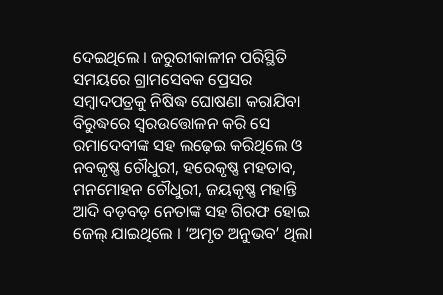ଦେଇଥିଲେ । ଜରୁରୀକାଳୀନ ପରିସ୍ଥିତି ସମୟରେ ଗ୍ରାମସେବକ ପ୍ରେସର ସମ୍ବାଦପତ୍ରକୁ ନିଷିଦ୍ଧ ଘୋଷଣା କରାଯିବା ବିରୁଦ୍ଧରେ ସ୍ୱରଉତ୍ତୋଳନ କରି ସେ ରମାଦେବୀଙ୍କ ସହ ଲଢ଼େଇ କରିଥିଲେ ଓ ନବକୃଷ୍ଣ ଚୌଧୁରୀ, ହରେକୃଷ୍ଣ ମହତାବ, ମନମୋହନ ଚୌଧୁରୀ, ଜୟକୃଷ୍ଣ ମହାନ୍ତି ଆଦି ବଡ଼ବଡ଼ ନେତାଙ୍କ ସହ ଗିରଫ ହୋଇ ଜେଲ୍‍ ଯାଇଥିଲେ । ‘ଅମୃତ ଅନୁଭବ’ ଥିଲା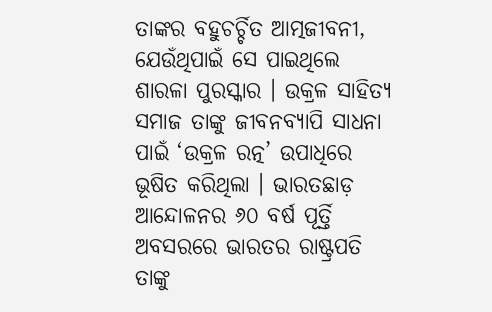ତାଙ୍କର ବହୁଚର୍ଚ୍ଚିତ ଆତ୍ମଜୀବନୀ, ଯେଉଁଥିପାଇଁ ସେ ପାଇଥିଲେ ଶାରଳା ପୁରସ୍କାର । ଉକ୍ରଳ ସାହିତ୍ୟ ସମାଜ ତାଙ୍କୁ ଜୀବନବ୍ୟାପି ସାଧନା ପାଇଁ ‘ଉକ୍ରଳ ରତ୍ନ’ ଉପାଧିରେ ଭୂଷିତ କରିଥିଲା । ଭାରତଛାଡ଼ ଆନ୍ଦୋଳନର ୬୦ ବର୍ଷ ପୂର୍ତ୍ତି ଅବସରରେ ଭାରତର ରାଷ୍ଟ୍ରପତି ତାଙ୍କୁ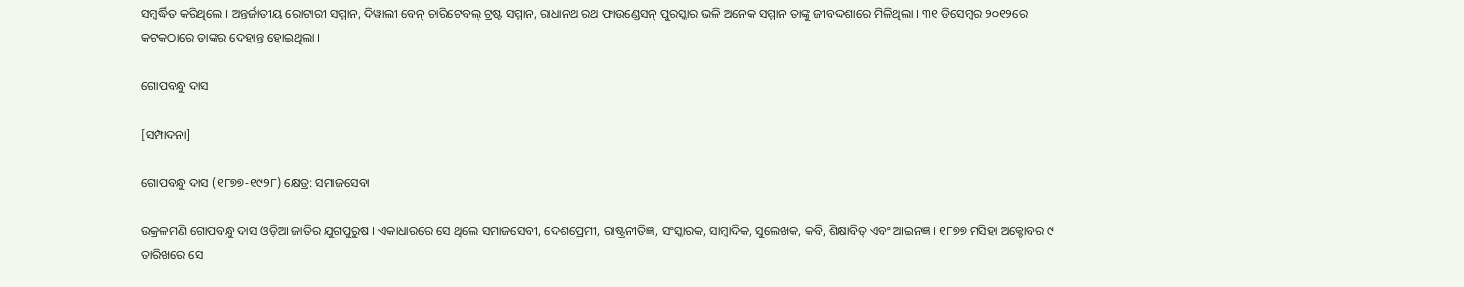ସମ୍ବର୍ଦ୍ଧିତ କରିଥିଲେ । ଅନ୍ତର୍ଜାତୀୟ ରୋଟାରୀ ସମ୍ମାନ, ଦିୱାଲୀ ବେନ୍‍ ଚାରିଟେବଲ୍‍ ଟ୍ରଷ୍ଟ ସମ୍ମାନ, ରାଧାନଥ ରଥ ଫାଉଣ୍ଡେସନ୍‍ ପୁରସ୍କାର ଭଳି ଅନେକ ସମ୍ମାନ ତାଙ୍କୁ ଜୀବଦ୍ଦଶାରେ ମିଳିଥିଲା । ୩୧ ଡିସେମ୍ବର ୨୦୧୨ରେ କଟକଠାରେ ତାଙ୍କର ଦେହାନ୍ତ ହୋଇଥିଲା ।

ଗୋପବନ୍ଧୁ ଦାସ

[ସମ୍ପାଦନା]

ଗୋପବନ୍ଧୁ ଦାସ (୧୮୭୭-୧୯୨୮) କ୍ଷେତ୍ର: ସମାଜସେବା

ଉକ୍ରଳମଣି ଗୋପବନ୍ଧୁ ଦାସ ଓଡ଼ିଆ ଜାତିର ଯୁଗପୁରୁଷ । ଏକାଧାରରେ ସେ ଥିଲେ ସମାଜସେବୀ, ଦେଶପ୍ରେମୀ, ରାଷ୍ଟ୍ରନୀତିଜ୍ଞ, ସଂସ୍କାରକ, ସାମ୍ବାଦିକ, ସୁଲେଖକ, କବି, ଶିକ୍ଷାବିତ୍‍ ଏବଂ ଆଇନଜ୍ଞ । ୧୮୭୭ ମସିହା ଅକ୍ଟୋବର ୯ ତାରିଖରେ ସେ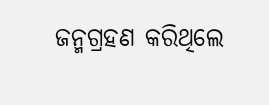ଜନ୍ମଗ୍ରହଣ କରିଥିଲେ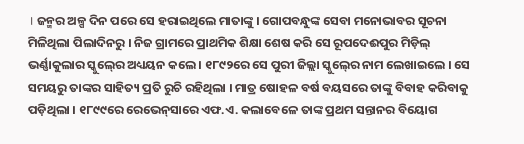। ଜନ୍ମର ଅଳ୍ପ ଦିନ ପରେ ସେ ହରାଇଥିଲେ ମାତାଙ୍କୁ । ଗୋପବନ୍ଧୁଙ୍କ ସେବା ମନୋଭାବର ସୂଚନା ମିଳିଥିଲା ପିଲାଦିନରୁ । ନିଜ ଗ୍ରାମରେ ପ୍ରାଥମିକ ଶିକ୍ଷା ଶେଷ କରି ସେ ରୂପଦେଈପୁର ମିଡ଼ିଲ୍‍ ଭର୍ଣ୍ଣାକୁଲାର ସ୍କୁଲ୍‍ରେ ଅଧ୍ୟୟନ କଲେ । ୧୮୯୨ରେ ସେ ପୁରୀ ଜିଲ୍ଲା ସ୍କୁଲ୍‍ରେ ନାମ ଲେଖାଇଲେ । ସେ ସମୟରୁ ତାଙ୍କର ସାହିତ୍ୟ ପ୍ରତି ରୁଚି ରହିଥିଲା । ମାତ୍ର ଷୋହଳ ବର୍ଷ ବୟସରେ ତାଙ୍କୁ ବିବାହ କରିବାକୁ ପଡ଼ିଥିଲା । ୧୮୯୯ରେ ରେଭେନ୍‍ସାରେ ଏଫ.ଏ. କଲାବେଳେ ତାଙ୍କ ପ୍ରଥମ ସନ୍ତାନର ବିୟୋଗ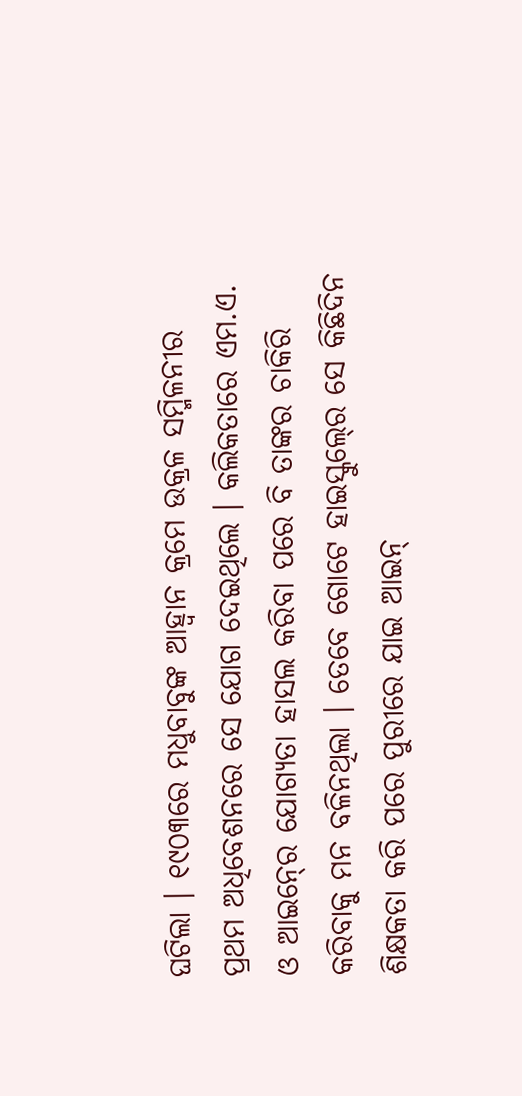ଘଟିଲା । ୧୯୦୩ରେ ମଧୁବାବୁଙ୍କ ଆହ୍ୱାନ କ୍ରମେ ଉକ୍ରଳ ସମ୍ମିଳନୀର ପ୍ରଥମ ଅଧିବେଶନରେ ସେ ଯୋଗ ଦେଇଥିଲେ । କଲିକତାରେ ଏମ.ଏ. ଓ ଆଇନ୍‍ରେ ଯୋଗ୍ୟତା ହାସଲ କରିବା ପରେ ବି ତାଙ୍କର ଚାକିରି କରିବାକୁ ମନ ବଳିନଥିଲା । ତେବେ ଗୋଟେ ହାଇସ୍କୁଲ୍‍ରେ ସେ କିଛିଦିନ ଶିକ୍ଷକତା କରି ପରେ ପୁରୀରେ ଯାଇ ଆଇନ୍‍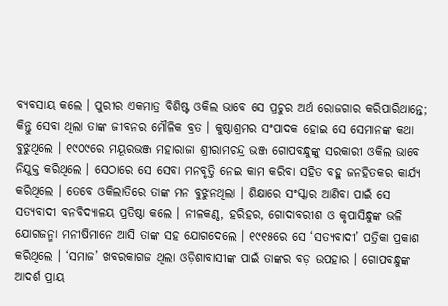ବ୍ୟବସାୟ କଲେ । ପୁରୀର ଏକମାତ୍ର ବିଶିଷ୍ଟ ଓକିଲ ଭାବେ ସେ ପ୍ରଚୁର ଅର୍ଥ ରୋଜଗାର କରିପାରିଥାନ୍ତେ; କିନ୍ତୁ ସେବା ଥିଲା ତାଙ୍କ ଜୀବନର ମୌଳିକ ବ୍ରତ । କୁଷ୍ଠାଶ୍ରମର ସଂପାଦକ ହୋଇ ସେ ସେମାନଙ୍କ କଥା ବୁଝୁଥିଲେ । ୧୯୦୯ରେ ମୟୂରଭଞ୍ଜ ମହାରାଜା ଶ୍ରୀରାମଚନ୍ଦ୍ର ଭଞ୍ଜ ଗୋପବନ୍ଧୁଙ୍କୁ ସରକାରୀ ଓକିଲ ଭାବେ ନିଯୁକ୍ତ କରିଥିଲେ । ସେଠାରେ ସେ ସେବା ମନବୃତ୍ତି ନେଇ କାମ କରିବା ସହିତ ବହୁ ଜନହିତକର କାର୍ଯ୍ୟ କରିଥିଲେ । ତେବେ ଓକିଲାତିରେ ତାଙ୍କ ମନ ବୁଝୁନଥିଲା । ଶିକ୍ଷାରେ ସଂସ୍କାର ଆଣିବା ପାଇଁ ସେ ସତ୍ୟବାଦୀ ବନବିଦ୍ୟାଳୟ ପ୍ରତିଷ୍ଠା କଲେ । ନୀଳକଣ୍ଠ, ହରିହର, ଗୋଦାବରୀଶ ଓ କୃପାସିନ୍ଧୁଙ୍କ ଭଳି ଯୋଗଜନ୍ମା ମନୀଷିମାନେ ଆସି ତାଙ୍କ ସହ ଯୋଗଦେଲେ । ୧୯୧୫ରେ ସେ ‘ସତ୍ୟବାଦୀ’ ପତ୍ରିକା ପ୍ରକାଶ କରିଥିଲେ । ‘ସମାଜ’ ଖବରକାଗଜ ଥିଲା ଓଡ଼ିଶାବାସୀଙ୍କ ପାଇଁ ତାଙ୍କର ବଡ଼ ଉପହାର । ଗୋପବନ୍ଧୁଙ୍କ ଆଦର୍ଶ ପ୍ରାୟ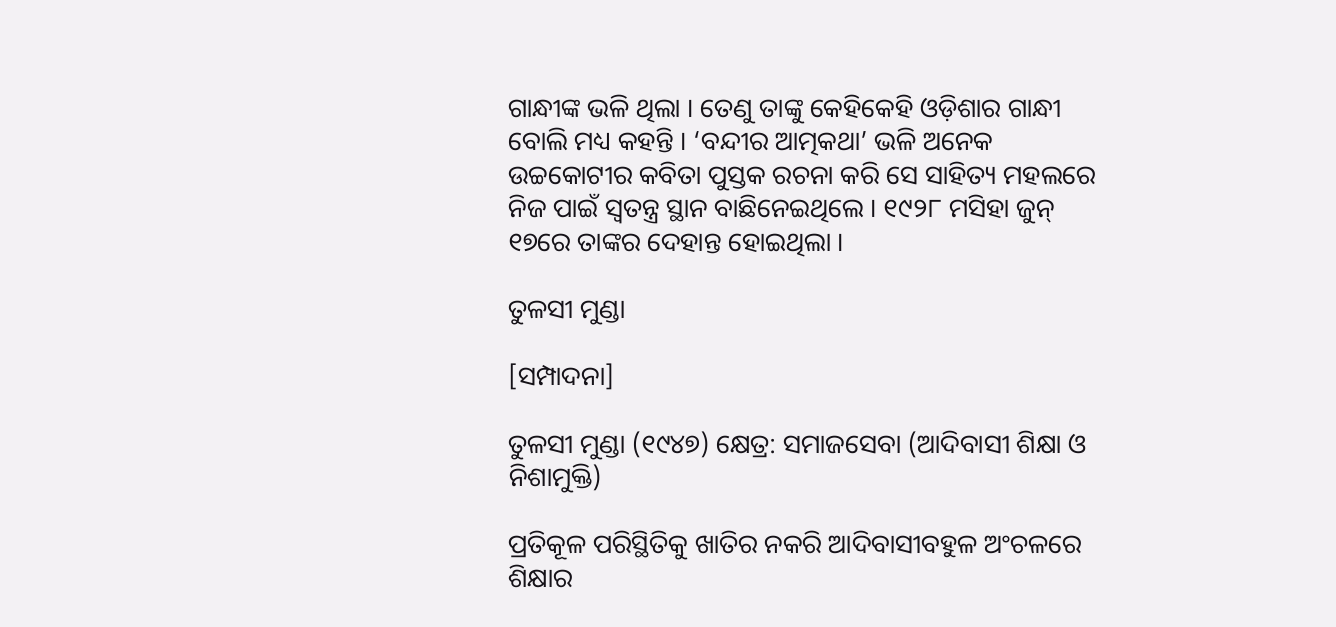ଗାନ୍ଧୀଙ୍କ ଭଳି ଥିଲା । ତେଣୁ ତାଙ୍କୁ କେହିକେହି ଓଡ଼ିଶାର ଗାନ୍ଧୀ ବୋଲି ମଧ୍ୟ କହନ୍ତି । ‘ବନ୍ଦୀର ଆତ୍ମକଥା’ ଭଳି ଅନେକ ଉଚ୍ଚକୋଟୀର କବିତା ପୁସ୍ତକ ରଚନା କରି ସେ ସାହିତ୍ୟ ମହଲରେ ନିଜ ପାଇଁ ସ୍ୱତନ୍ତ୍ର ସ୍ଥାନ ବାଛିନେଇଥିଲେ । ୧୯୨୮ ମସିହା ଜୁନ୍‍ ୧୭ରେ ତାଙ୍କର ଦେହାନ୍ତ ହୋଇଥିଲା ।

ତୁଳସୀ ମୁଣ୍ଡା

[ସମ୍ପାଦନା]

ତୁଳସୀ ମୁଣ୍ଡା (୧୯୪୭) କ୍ଷେତ୍ର: ସମାଜସେବା (ଆଦିବାସୀ ଶିକ୍ଷା ଓ ନିଶାମୁକ୍ତି)

ପ୍ରତିକୂଳ ପରିସ୍ଥିତିକୁ ଖାତିର ନକରି ଆଦିବାସୀବହୁଳ ଅଂଚଳରେ ଶିକ୍ଷାର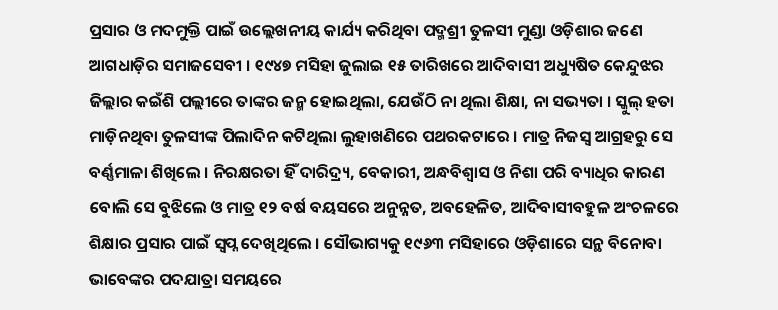ପ୍ରସାର ଓ ମଦମୁକ୍ତି ପାଇଁ ଉଲ୍ଲେଖନୀୟ କାର୍ଯ୍ୟ କରିଥିବା ପଦ୍ମଶ୍ରୀ ତୁଳସୀ ମୁଣ୍ଡା ଓଡ଼ିଶାର ଜଣେ ଆଗଧାଡ଼ିର ସମାଜସେବୀ । ୧୯୪୭ ମସିହା ଜୁଲାଇ ୧୫ ତାରିଖରେ ଆଦିବାସୀ ଅଧ୍ୟୁଷିତ କେନ୍ଦୁଝର ଜିଲ୍ଲାର କଇଁଶି ପଲ୍ଲୀରେ ତାଙ୍କର ଜନ୍ମ ହୋଇଥିଲା, ଯେଉଁଠି ନା ଥିଲା ଶିକ୍ଷା, ନା ସଭ୍ୟତା । ସ୍କୁଲ୍ ହତା ମାଡ଼ିନଥିବା ତୁଳସୀଙ୍କ ପିଲାଦିନ କଟିଥିଲା ଲୁହାଖଣିରେ ପଥରକଟାରେ । ମାତ୍ର ନିଜସ୍ୱ ଆଗ୍ରହରୁ ସେ ବର୍ଣ୍ଣମାଳା ଶିଖିଲେ । ନିରକ୍ଷରତା ହିଁ ଦାରିଦ୍ର୍ୟ, ବେକାରୀ, ଅନ୍ଧବିଶ୍ୱାସ ଓ ନିଶା ପରି ବ୍ୟାଧିର କାରଣ ବୋଲି ସେ ବୁଝିଲେ ଓ ମାତ୍ର ୧୨ ବର୍ଷ ବୟସରେ ଅନୁନ୍ନତ, ଅବହେଳିତ, ଆଦିବାସୀବହୁଳ ଅଂଚଳରେ ଶିକ୍ଷାର ପ୍ରସାର ପାଇଁ ସ୍ୱପ୍ନ ଦେଖିଥିଲେ । ସୌଭାଗ୍ୟକୁ ୧୯୬୩ ମସିହାରେ ଓଡ଼ିଶାରେ ସନ୍ଥ ବିନୋବା ଭାବେଙ୍କର ପଦଯାତ୍ରା ସମୟରେ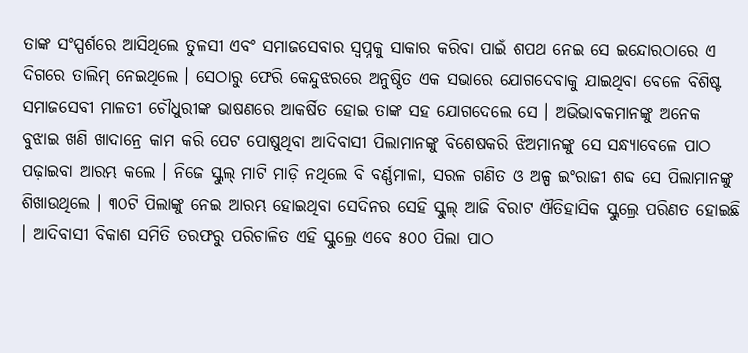ତାଙ୍କ ସଂସ୍ପର୍ଶରେ ଆସିଥିଲେ ତୁଳସୀ ଏବଂ ସମାଜସେବାର ସ୍ୱପ୍ନକୁ ସାକାର କରିବା ପାଇଁ ଶପଥ ନେଇ ସେ ଇନ୍ଦୋରଠାରେ ଏ ଦିଗରେ ତାଲିମ୍ ନେଇଥିଲେ । ସେଠାରୁ ଫେରି କେନ୍ଦୁଝରରେ ଅନୁଷ୍ଠିତ ଏକ ସଭାରେ ଯୋଗଦେବାକୁ ଯାଇଥିବା ବେଳେ ବିଶିଷ୍ଟ ସମାଜସେବୀ ମାଳତୀ ଚୌଧୁରୀଙ୍କ ଭାଷଣରେ ଆକର୍ଷିତ ହୋଇ ତାଙ୍କ ସହ ଯୋଗଦେଲେ ସେ । ଅଭିଭାବକମାନଙ୍କୁ ଅନେକ ବୁଝାଇ ଖଣି ଖାଦାନ୍ରେ କାମ କରି ପେଟ ପୋଷୁଥିବା ଆଦିବାସୀ ପିଲାମାନଙ୍କୁ ବିଶେଷକରି ଝିଅମାନଙ୍କୁ ସେ ସନ୍ଧ୍ୟାବେଳେ ପାଠ ପଢ଼ାଇବା ଆରମ୍ଭ କଲେ । ନିଜେ ସ୍କୁଲ୍ ମାଟି ମାଡ଼ି ନଥିଲେ ବି ବର୍ଣ୍ଣମାଳା, ସରଳ ଗଣିତ ଓ ଅଳ୍ପ ଇଂରାଜୀ ଶବ୍ଦ ସେ ପିଲାମାନଙ୍କୁ ଶିଖାଉଥିଲେ । ୩୦ଟି ପିଲାଙ୍କୁ ନେଇ ଆରମ୍ଭ ହୋଇଥିବା ସେଦିନର ସେହି ସ୍କୁଲ୍ ଆଜି ବିରାଟ ଐତିହାସିକ ସ୍କୁଲ୍ରେ ପରିଣତ ହୋଇଛି । ଆଦିବାସୀ ବିକାଶ ସମିତି ତରଫରୁ ପରିଚାଳିତ ଏହି ସ୍କୁଲ୍ରେ ଏବେ ୫୦୦ ପିଲା ପାଠ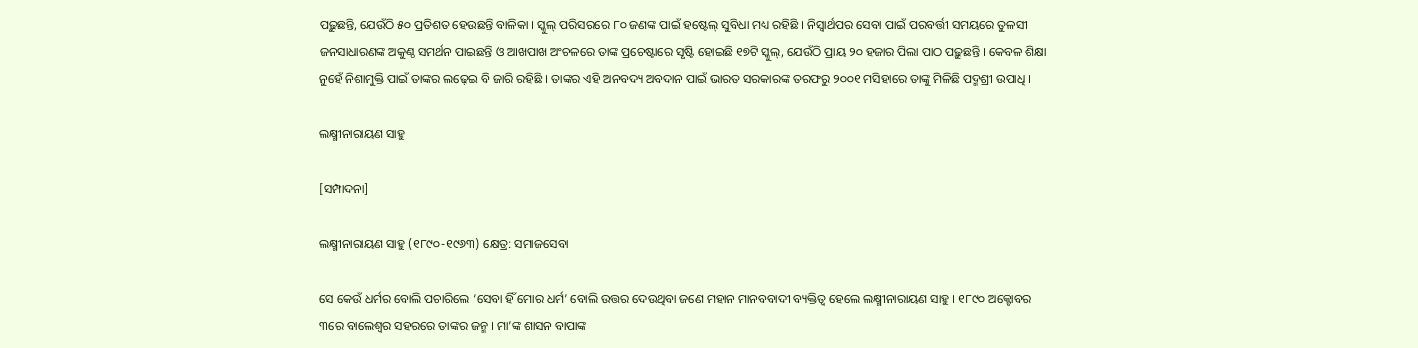ପଢ଼ୁଛନ୍ତି, ଯେଉଁଠି ୫୦ ପ୍ରତିଶତ ହେଉଛନ୍ତି ବାଳିକା । ସ୍କୁଲ୍ ପରିସରରେ ୮୦ ଜଣଙ୍କ ପାଇଁ ହଷ୍ଟେଲ୍ ସୁବିଧା ମଧ୍ୟ ରହିଛି । ନିସ୍ୱାର୍ଥପର ସେବା ପାଇଁ ପରବର୍ତ୍ତୀ ସମୟରେ ତୁଳସୀ ଜନସାଧାରଣଙ୍କ ଅକୁଣ୍ଠ ସମର୍ଥନ ପାଇଛନ୍ତି ଓ ଆଖପାଖ ଅଂଚଳରେ ତାଙ୍କ ପ୍ରଚେଷ୍ଟାରେ ସୃଷ୍ଟି ହୋଇଛି ୧୭ଟି ସ୍କୁଲ୍, ଯେଉଁଠି ପ୍ରାୟ ୨୦ ହଜାର ପିଲା ପାଠ ପଢ଼ୁଛନ୍ତି । କେବଳ ଶିକ୍ଷା ନୁହେଁ ନିଶାମୁକ୍ତି ପାଇଁ ତାଙ୍କର ଲଢ଼େଇ ବି ଜାରି ରହିଛି । ତାଙ୍କର ଏହି ଅନବଦ୍ୟ ଅବଦାନ ପାଇଁ ଭାରତ ସରକାରଙ୍କ ତରଫରୁ ୨୦୦୧ ମସିହାରେ ତାଙ୍କୁ ମିଳିଛି ପଦ୍ମଶ୍ରୀ ଉପାଧି ।

ଲକ୍ଷ୍ମୀନାରାୟଣ ସାହୁ

[ସମ୍ପାଦନା]

ଲକ୍ଷ୍ମୀନାରାୟଣ ସାହୁ (୧୮୯୦-୧୯୬୩) କ୍ଷେତ୍ର: ସମାଜସେବା

ସେ କେଉଁ ଧର୍ମର ବୋଲି ପଚାରିଲେ ‘ସେବା ହିଁ ମୋର ଧର୍ମ’ ବୋଲି ଉତ୍ତର ଦେଉଥିବା ଜଣେ ମହାନ ମାନବବାଦୀ ବ୍ୟକ୍ତିତ୍ୱ ହେଲେ ଲକ୍ଷ୍ମୀନାରାୟଣ ସାହୁ । ୧୮୯୦ ଅକ୍ଟୋବର ୩ରେ ବାଲେଶ୍ୱର ସହରରେ ତାଙ୍କର ଜନ୍ମ । ମା’ଙ୍କ ଶାସନ ବାପାଙ୍କ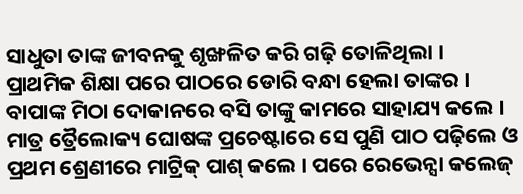ସାଧୁତା ତାଙ୍କ ଜୀବନକୁ ଶୃଙ୍ଖଳିତ କରି ଗଢ଼ି ତୋଳିଥିଲା । ପ୍ରାଥମିକ ଶିକ୍ଷା ପରେ ପାଠରେ ଡୋରି ବନ୍ଧା ହେଲା ତାଙ୍କର । ବାପାଙ୍କ ମିଠା ଦୋକାନରେ ବସି ତାଙ୍କୁ କାମରେ ସାହାଯ୍ୟ କଲେ । ମାତ୍ର ତ୍ରୈଲୋକ୍ୟ ଘୋଷଙ୍କ ପ୍ରଚେଷ୍ଟାରେ ସେ ପୁଣି ପାଠ ପଢ଼ିଲେ ଓ ପ୍ରଥମ ଶ୍ରେଣୀରେ ମାଟ୍ରିକ୍ ପାଶ୍ କଲେ । ପରେ ରେଭେନ୍ସା କଲେଜ୍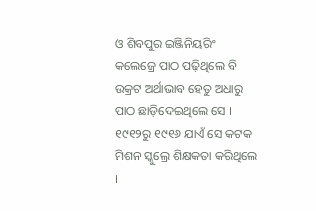ଓ ଶିବପୁର ଇଞ୍ଜିନିୟରିଂ କଲେଜ୍ରେ ପାଠ ପଢ଼ିଥିଲେ ବି ଉକ୍ରଟ ଅର୍ଥାଭାବ ହେତୁ ଅଧାରୁ ପାଠ ଛାଡ଼ିଦେଇଥିଲେ ସେ । ୧୯୧୨ରୁ ୧୯୧୬ ଯାଏଁ ସେ କଟକ ମିଶନ ସ୍କୁଲ୍ରେ ଶିକ୍ଷକତା କରିଥିଲେ ।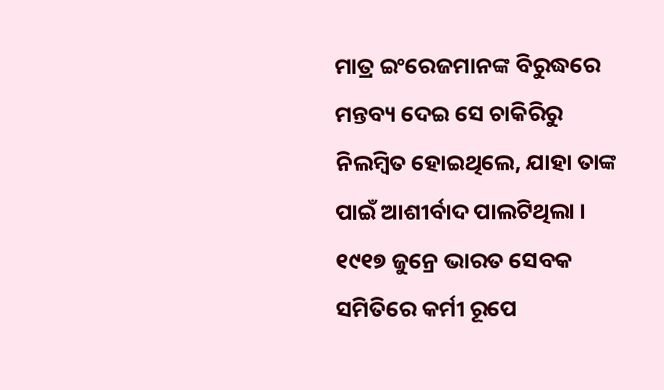ମାତ୍ର ଇଂରେଜମାନଙ୍କ ବିରୁଦ୍ଧରେ ମନ୍ତବ୍ୟ ଦେଇ ସେ ଚାକିରିରୁ ନିଲମ୍ବିତ ହୋଇଥିଲେ, ଯାହା ତାଙ୍କ ପାଇଁ ଆଶୀର୍ବାଦ ପାଲଟିଥିଲା । ୧୯୧୭ ଜୁନ୍ରେ ଭାରତ ସେବକ ସମିତିରେ କର୍ମୀ ରୂପେ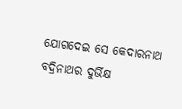ଯୋଗଦେଇ ସେ କେଦାରନାଥ ବଦ୍ରିନାଥର ଦୁର୍ଭିକ୍ଷ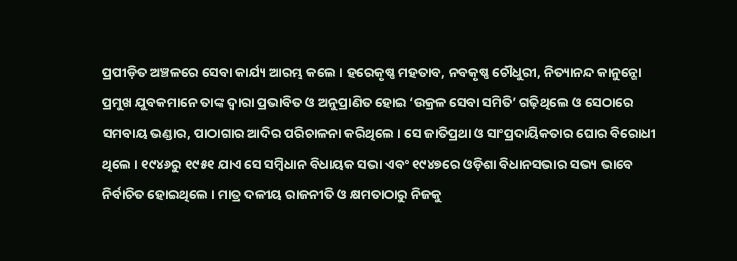ପ୍ରପୀଡ଼ିତ ଅଞ୍ଚଳରେ ସେବା କାର୍ଯ୍ୟ ଆରମ୍ଭ କଲେ । ହରେକୃଷ୍ଣ ମହତାବ, ନବକୃଷ୍ଣ ଚୌଧୁରୀ, ନିତ୍ୟାନନ୍ଦ କାନୁନ୍ଗୋ ପ୍ରମୁଖ ଯୁବକମାନେ ତାଙ୍କ ଦ୍ୱାରା ପ୍ରଭାବିତ ଓ ଅନୁପ୍ରାଣିତ ହୋଇ ‘ଉକ୍ରଳ ସେବା ସମିତି’ ଗଢ଼ିଥିଲେ ଓ ସେଠାରେ ସମବାୟ ଭଣ୍ଡାର, ପାଠାଗାର ଆଦିର ପରିଚାଳନା କରିଥିଲେ । ସେ ଜାତିପ୍ରଥା ଓ ସାଂପ୍ରଦାୟିକତାର ଘୋର ବିରୋଧୀ ଥିଲେ । ୧୯୪୬ରୁ ୧୯୫୧ ଯାଏ ସେ ସମ୍ବିଧାନ ବିଧାୟକ ସଭା ଏବଂ ୧୯୪୭ରେ ଓଡ଼ିଶା ବିଧାନସଭାର ସଭ୍ୟ ଭାବେ ନିର୍ବାଚିତ ହୋଇଥିଲେ । ମାତ୍ର ଦଳୀୟ ରାଜନୀତି ଓ କ୍ଷମତାଠାରୁ ନିଜକୁ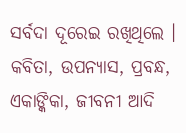ସର୍ବଦା ଦୂରେଇ ରଖିଥିଲେ । କବିତା, ଉପନ୍ୟାସ, ପ୍ରବନ୍ଧ, ଏକାଙ୍କିକା, ଜୀବନୀ ଆଦି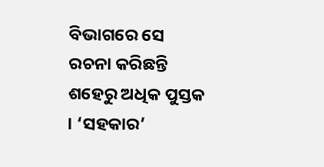ବିଭାଗରେ ସେ ରଚନା କରିଛନ୍ତି ଶହେରୁ ଅଧିକ ପୁସ୍ତକ । ‘ସହକାର’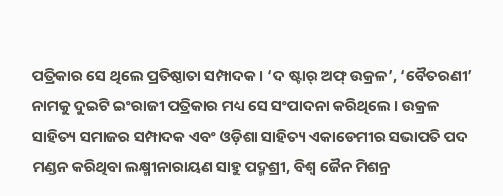ପତ୍ରିକାର ସେ ଥିଲେ ପ୍ରତିଷ୍ଠାତା ସମ୍ପାଦକ । ‘ଦ ଷ୍ଟାର୍ ଅଫ୍ ଉକ୍ରଳ’, ‘ବୈତରଣୀ’ ନାମକୁ ଦୁଇଟି ଇଂରାଜୀ ପତ୍ରିକାର ମଧ୍ୟ ସେ ସଂପାଦନା କରିଥିଲେ । ଉକ୍ରଳ ସାହିତ୍ୟ ସମାଜର ସମ୍ପାଦକ ଏବଂ ଓଡ଼ିଶା ସାହିତ୍ୟ ଏକାଡେମୀର ସଭାପତି ପଦ ମଣ୍ଡନ କରିଥିବା ଲକ୍ଷ୍ମୀନାରାୟଣ ସାହୁ ପଦ୍ମଶ୍ରୀ, ବିଶ୍ୱ ଜୈନ ମିଶନ୍ର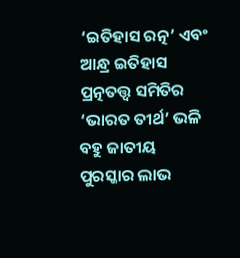‘ଇତିହାସ ରତ୍ନ’ ଏବଂ ଆନ୍ଧ୍ର ଇତିହାସ ପ୍ରତ୍ନତତ୍ତ୍ୱ ସମିତିର ‘ଭାରତ ତୀର୍ଥ’ ଭଳି ବହୁ ଜାତୀୟ ପୁରସ୍କାର ଲାଭ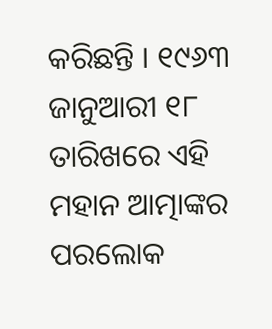କରିଛନ୍ତି । ୧୯୬୩ ଜାନୁଆରୀ ୧୮ ତାରିଖରେ ଏହି ମହାନ ଆତ୍ମାଙ୍କର ପରଲୋକ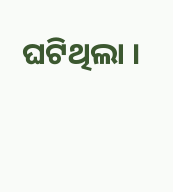ଘଟିଥିଲା ।